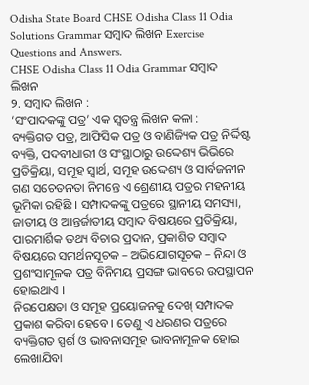Odisha State Board CHSE Odisha Class 11 Odia Solutions Grammar ସମ୍ବାଦ ଲିଖନ Exercise Questions and Answers.
CHSE Odisha Class 11 Odia Grammar ସମ୍ବାଦ ଲିଖନ
୨. ସମ୍ବାଦ ଲିଖନ :
‘ସଂପାଦକଙ୍କୁ ପତ୍ର’ ଏକ ସ୍ଵତନ୍ତ୍ର ଲିଖନ କଳା :
ବ୍ୟକ୍ତିଗତ ପତ୍ର, ଆଫିସିକ ପତ୍ର ଓ ବାଣିଜ୍ୟିକ ପତ୍ର ନିର୍ଦ୍ଦିଷ୍ଟ ବ୍ୟକ୍ତି, ପଦବୀଧାରୀ ଓ ସଂସ୍ଥାଠାରୁ ଉଦ୍ଦେଶ୍ୟ ଭିଭିରେ ପ୍ରତିକ୍ରିୟା, ସମୂହ ସ୍ଵାର୍ଥ, ସମୂହ ଉଦ୍ଦେଶ୍ୟ ଓ ସାର୍ବଜନୀନ ଗଣ ସଚେତନତା ନିମନ୍ତେ ଏ ଶ୍ରେଣୀୟ ପତ୍ରର ମହନୀୟ ଭୂମିକା ରହିଛି । ସମ୍ପାଦକଙ୍କୁ ପତ୍ରରେ ସ୍ଥାନୀୟ ସମସ୍ୟା, ଜାତୀୟ ଓ ଆନ୍ତର୍ଜାତୀୟ ସମ୍ବାଦ ବିଷୟରେ ପ୍ରତିକ୍ରିୟା, ପାରମାର୍ଶିକ ତଥ୍ୟ ବିଚାର ପ୍ରଦାନ, ପ୍ରକାଶିତ ସମ୍ବାଦ ବିଷୟରେ ସମର୍ଥନସୂଚକ – ଅଭିଯୋଗସୂଚକ – ନିନ୍ଦା ଓ ପ୍ରଶଂସାମୂଳକ ପତ୍ର ବିନିମୟ ପ୍ରସଙ୍ଗ ଭାବରେ ଉପସ୍ଥାପନ ହୋଇଥାଏ ।
ନିରପେକ୍ଷତା ଓ ସମୂହ ପ୍ରୟୋଜନକୁ ଦେଖ୍ ସମ୍ପାଦକ ପ୍ରକାଶ କରିବା ହେବେ । ତେଣୁ ଏ ଧରଣର ପତ୍ରରେ ବ୍ୟକ୍ତିଗତ ସ୍ପର୍ଶ ଓ ଭାବନାସମୂହ ଭାବନାମୂଳକ ହୋଇ ଲେଖାଯିବା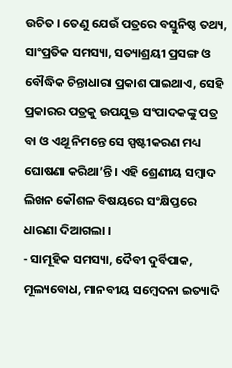ଉଚିତ । ତେଣୁ ଯେଉଁ ପତ୍ରରେ ବସ୍ତୁନିଷ୍ଠ ତଥ୍ୟ, ସାଂପ୍ରତିକ ସମସ୍ୟା, ସତ୍ୟାଶ୍ରୟୀ ପ୍ରସଙ୍ଗ ଓ ବୌଦ୍ଧିକ ଚିନ୍ତାଧାରା ପ୍ରକାଶ ପାଇଥାଏ, ସେହି ପ୍ରକାରର ପତ୍ରକୁ ଉପଯୁକ୍ତ ସଂପାଦକଙ୍କୁ ପତ୍ର ବା ଓ ଏଥୂ ନିମନ୍ତେ ସେ ସ୍ପଷ୍ଟୀକରଣ ମଧ୍ୟ ଘୋଷଣା କରିଥା’ନ୍ତି । ଏହି ଶ୍ରେଣୀୟ ସମ୍ବାଦ ଲିଖନ କୌଶଳ ବିଷୟରେ ସଂକ୍ଷିପ୍ତରେ ଧାରଣା ଦିଆଗଲା ।
- ସାମୂହିକ ସମସ୍ୟା, ଦୈବୀ ଦୁର୍ବିପାକ, ମୂଲ୍ୟବୋଧ, ମାନବୀୟ ସମ୍ବେଦନା ଇତ୍ୟାଦି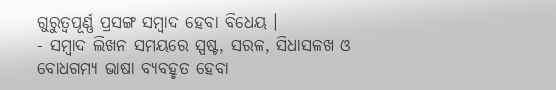ଗୁରୁତ୍ଵପୂର୍ଣ୍ଣ ପ୍ରସଙ୍ଗ ସମ୍ବାଦ ହେବା ବିଧେୟ ।
- ସମ୍ବାଦ ଲିଖନ ସମୟରେ ସ୍ପଷ୍ଟ, ସରଳ, ସିଧାସଳଖ ଓ ବୋଧଗମ୍ୟ ଭାଷା ବ୍ୟବହୃତ ହେବା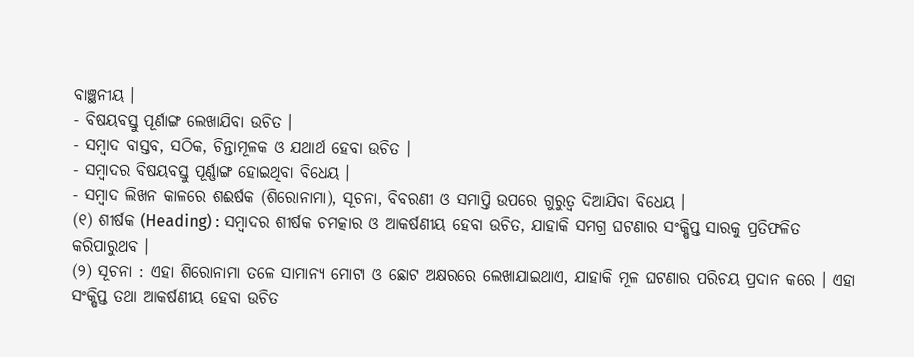ବାଞ୍ଛନୀୟ ।
- ବିଷୟବସ୍ତୁ ପୂର୍ଣାଙ୍ଗ ଲେଖାଯିବା ଉଚିତ ।
- ସମ୍ବାଦ ବାସ୍ତବ, ସଠିକ, ଚିନ୍ତାମୂଳକ ଓ ଯଥାର୍ଥ ହେବା ଉଚିତ ।
- ସମ୍ବାଦର ବିଷୟବସ୍ତୁ ପୂର୍ଣ୍ଣାଙ୍ଗ ହୋଇଥିବା ବିଧେୟ ।
- ସମ୍ବାଦ ଲିଖନ କାଳରେ ଶଈର୍ଷକ (ଶିରୋନାମା), ସୂଚନା, ବିବରଣୀ ଓ ସମାପ୍ତି ଉପରେ ଗୁରୁତ୍ବ ଦିଆଯିବା ବିଧେୟ ।
(୧) ଶୀର୍ଷକ (Heading) : ସମ୍ବାଦର ଶୀର୍ଷକ ଚମତ୍କାର ଓ ଆକର୍ଷଣୀୟ ହେବା ଉଚିତ, ଯାହାକି ସମଗ୍ର ଘଟଣାର ସଂକ୍ଷିପ୍ତ ସାରକୁ ପ୍ରତିଫଳିତ କରିପାରୁଥବ ।
(୨) ସୂଚନା : ଏହା ଶିରୋନାମା ତଳେ ସାମାନ୍ୟ ମୋଟା ଓ ଛୋଟ ଅକ୍ଷରରେ ଲେଖାଯାଇଥାଏ, ଯାହାକି ମୂଳ ଘଟଣାର ପରିଚୟ ପ୍ରଦାନ କରେ । ଏହା ସଂକ୍ଷିପ୍ତ ତଥା ଆକର୍ଷଣୀୟ ହେବା ଉଚିତ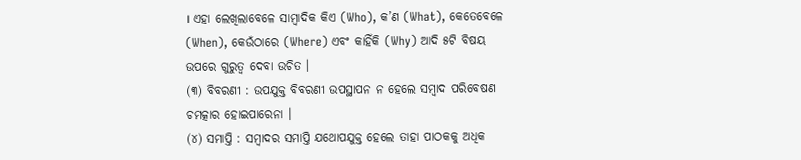। ଏହା ଲେଖିଲାବେଳେ ସାମ୍ବାଦିକ କିଏ (Who), କ’ଣ (What), କେତେବେଳେ (When), କେଉଁଠାରେ (Where) ଏବଂ କାହିଁକି (Why) ଆଦି ୫ଟି ବିଷୟ ଉପରେ ଗୁରୁତ୍ଵ ଦେବା ଉଚିତ ।
(୩) ବିବରଣୀ : ଉପଯୁକ୍ତ ବିବରଣୀ ଉପସ୍ଥାପନ ନ ହେଲେ ସମ୍ବାଦ ପରିବେଷଣ ଚମତ୍କାର ହୋଇପାରେନା ।
(୪) ସମାପ୍ତି : ସମ୍ବାଦର ସମାପ୍ତି ଯଥୋପଯୁକ୍ତ ହେଲେ ତାହା ପାଠକକୁ ଅଧିକ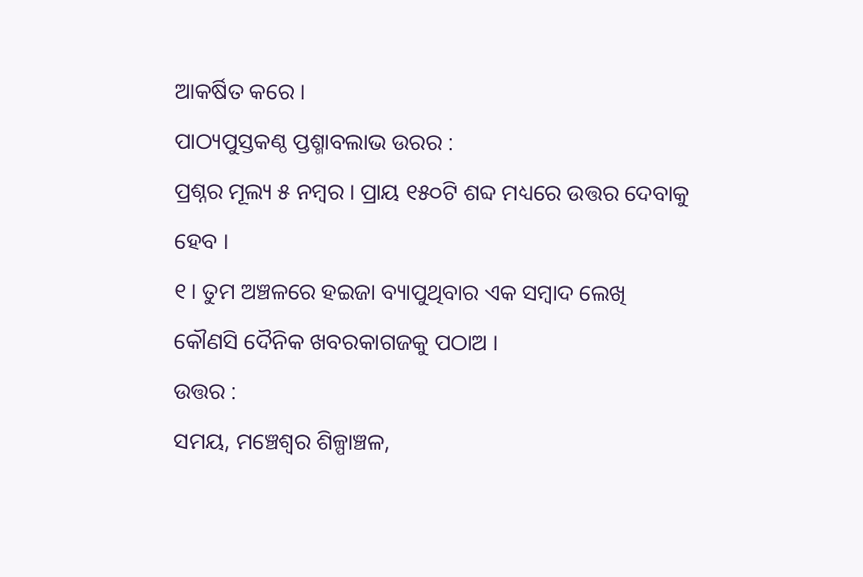ଆକର୍ଷିତ କରେ ।
ପାଠ୍ୟପୁସ୍ତକଣ୍ଠ ପ୍ତଶ୍ମାବଲାଭ ଉରର :
ପ୍ରଶ୍ନର ମୂଲ୍ୟ ୫ ନମ୍ବର । ପ୍ରାୟ ୧୫୦ଟି ଶବ୍ଦ ମଧ୍ୟରେ ଉତ୍ତର ଦେବାକୁ ହେବ ।
୧। ତୁମ ଅଞ୍ଚଳରେ ହଇଜା ବ୍ୟାପୁଥିବାର ଏକ ସମ୍ବାଦ ଲେଖି କୌଣସି ଦୈନିକ ଖବରକାଗଜକୁ ପଠାଅ ।
ଉତ୍ତର :
ସମୟ, ମଞ୍ଚେଶ୍ୱର ଶିଳ୍ପାଞ୍ଚଳ,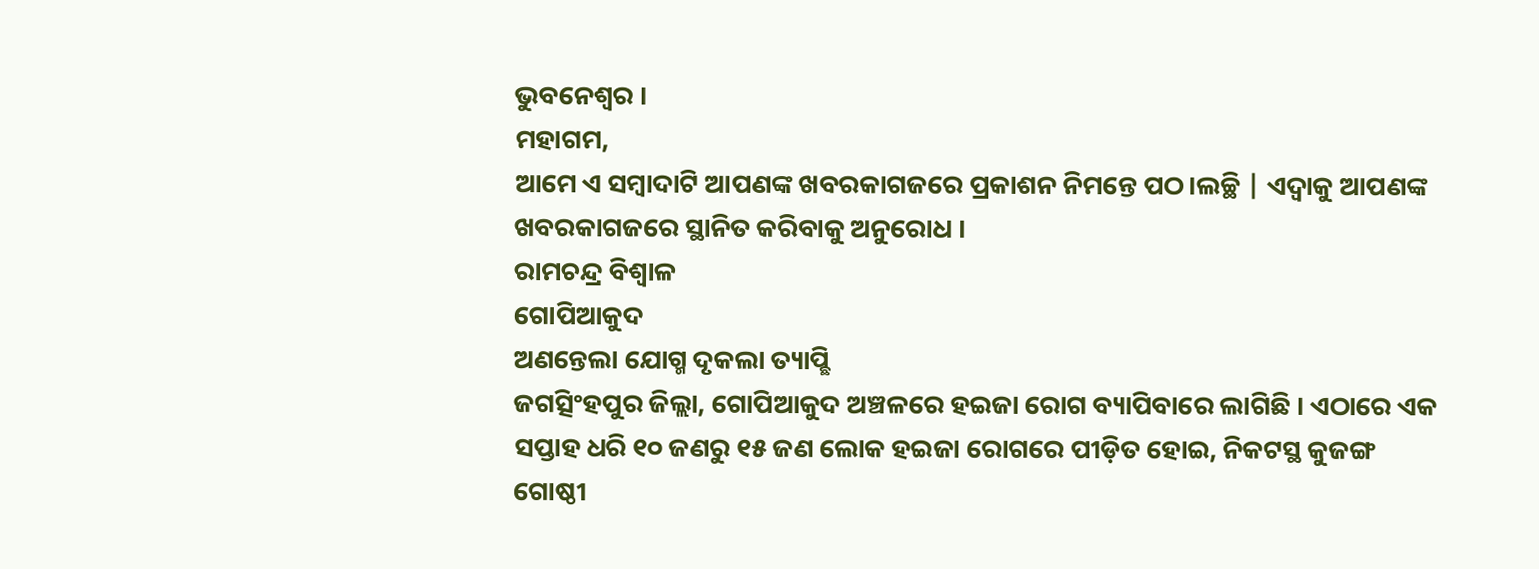ଭୁବନେଶ୍ଵର ।
ମହାଗମ,
ଆମେ ଏ ସମ୍ବାଦାଟି ଆପଣଙ୍କ ଖବରକାଗଜରେ ପ୍ରକାଶନ ନିମନ୍ତେ ପଠ।ଲଚ୍ଛି | ଏଦ୍ଵାକୁ ଆପଣଙ୍କ ଖବରକାଗଜରେ ସ୍ଥାନିତ କରିବାକୁ ଅନୁରୋଧ ।
ରାମଚନ୍ଦ୍ର ବିଶ୍ବାଳ
ଗୋପିଆକୁଦ
ଅଣନ୍ତେଲା ଯୋଗ୍ମ ଦୃକଲା ତ୍ୟାପ୍ଛି
ଜଗତ୍ସିଂହପୁର ଜିଲ୍ଲା, ଗୋପିଆକୁଦ ଅଞ୍ଚଳରେ ହଇଜା ରୋଗ ବ୍ୟାପିବାରେ ଲାଗିଛି । ଏଠାରେ ଏକ ସପ୍ତାହ ଧରି ୧୦ ଜଣରୁ ୧୫ ଜଣ ଲୋକ ହଇଜା ରୋଗରେ ପୀଡ଼ିତ ହୋଇ, ନିକଟସ୍ଥ କୁଜଙ୍ଗ ଗୋଷ୍ଠୀ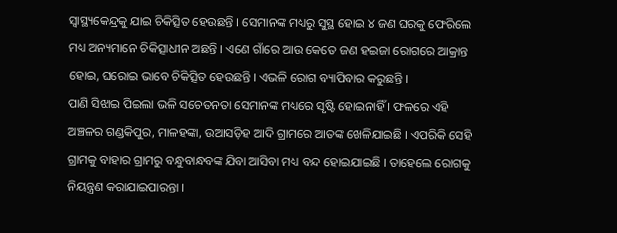ସ୍ବାସ୍ଥ୍ୟକେନ୍ଦ୍ରକୁ ଯାଇ ଚିକିତ୍ସିତ ହେଉଛନ୍ତି । ସେମାନଙ୍କ ମଧ୍ୟରୁ ସୁସ୍ଥ ହୋଇ ୪ ଜଣ ଘରକୁ ଫେରିଲେ ମଧ୍ୟ ଅନ୍ୟମାନେ ଚିକିତ୍ସାଧୀନ ଅଛନ୍ତି । ଏଣେ ଗାଁରେ ଆଉ କେତେ ଜଣ ହଇଜା ରୋଗରେ ଆକ୍ରାନ୍ତ ହୋଇ, ଘରୋଇ ଭାବେ ଚିକିତ୍ସିତ ହେଉଛନ୍ତି । ଏଭଳି ରୋଗ ବ୍ୟାପିବାର କରୁଛନ୍ତି ।
ପାଣି ସିଝାଇ ପିଇଲା ଭଳି ସଚେତନତା ସେମାନଙ୍କ ମଧ୍ୟରେ ସୃଷ୍ଟି ହୋଇନାହିଁ । ଫଳରେ ଏହି ଅଞ୍ଚଳର ଗଣ୍ଡକିପୁର, ମାଳହଙ୍କା, ଉଆସଡ଼ିହ ଆଦି ଗ୍ରାମରେ ଆତଙ୍କ ଖେଳିଯାଇଛି । ଏପରିକି ସେହି ଗ୍ରାମକୁ ବାହାର ଗ୍ରାମରୁ ବନ୍ଧୁବାନ୍ଧବଙ୍କ ଯିବା ଆସିବା ମଧ୍ୟ ବନ୍ଦ ହୋଇଯାଇଛି । ତାହେଲେ ରୋଗକୁ ନିୟନ୍ତ୍ରଣ କରାଯାଇପାରନ୍ତା ।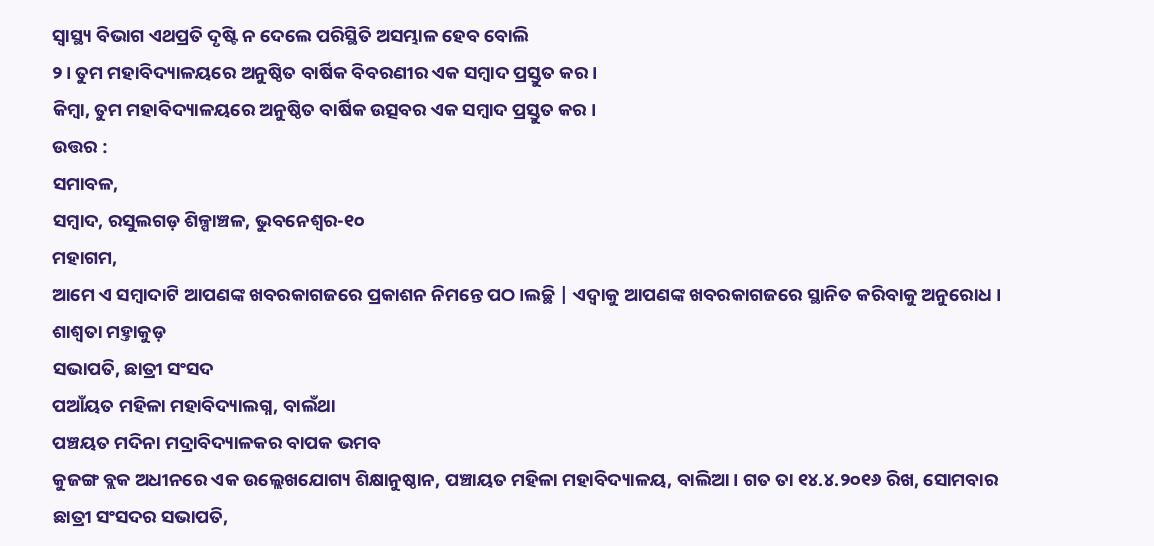ସ୍ବାସ୍ଥ୍ୟ ବିଭାଗ ଏଥପ୍ରତି ଦୃଷ୍ଟି ନ ଦେଲେ ପରିସ୍ଥିତି ଅସମ୍ଭାଳ ହେବ ବୋଲି
୨। ତୁମ ମହାବିଦ୍ୟାଳୟରେ ଅନୁଷ୍ଠିତ ବାର୍ଷିକ ବିବରଣୀର ଏକ ସମ୍ବାଦ ପ୍ରସ୍ତୁତ କର ।
କିମ୍ବା, ତୁମ ମହାବିଦ୍ୟାଳୟରେ ଅନୁଷ୍ଠିତ ବାର୍ଷିକ ଉତ୍ସବର ଏକ ସମ୍ବାଦ ପ୍ରସ୍ତୁତ କର ।
ଉତ୍ତର :
ସମାବଳ,
ସମ୍ବାଦ, ରସୁଲଗଡ଼ ଶିଳ୍ପାଞ୍ଚଳ, ଭୁବନେଶ୍ଵର-୧୦
ମହାଗମ,
ଆମେ ଏ ସମ୍ବାଦାଟି ଆପଣଙ୍କ ଖବରକାଗଜରେ ପ୍ରକାଶନ ନିମନ୍ତେ ପଠ।ଲଚ୍ଛି | ଏଦ୍ଵାକୁ ଆପଣଙ୍କ ଖବରକାଗଜରେ ସ୍ଥାନିତ କରିବାକୁ ଅନୁରୋଧ ।
ଶାଶ୍ଵତା ମହ୍ତାକୁଡ଼
ସଭାପତି, ଛାତ୍ରୀ ସଂସଦ
ପଆଁୟତ ମହିଳା ମହାବିଦ୍ୟାଲଗ୍ନ, ବାଲଁଥା
ପଞ୍ଚୟତ ମଦିନା ମଦ୍ରାବିଦ୍ୟାଳକର ବାପକ ଭମବ
କୁଜଙ୍ଗ ବ୍ଲକ ଅଧୀନରେ ଏକ ଉଲ୍ଲେଖଯୋଗ୍ୟ ଶିକ୍ଷାନୁଷ୍ଠାନ, ପଞ୍ଚାୟତ ମହିଳା ମହାବିଦ୍ୟାଳୟ, ବାଲିଆ । ଗତ ତା ୧୪.୪.୨୦୧୬ ରିଖ, ସୋମବାର ଛାତ୍ରୀ ସଂସଦର ସଭାପତି,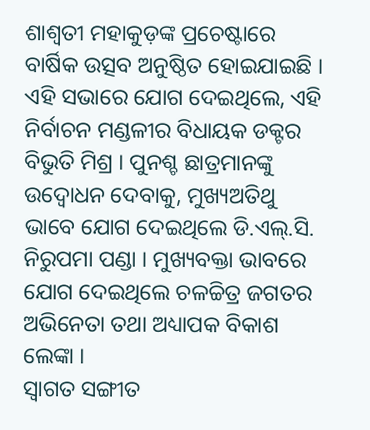ଶାଶ୍ଵତୀ ମହାକୁଡ଼ଙ୍କ ପ୍ରଚେଷ୍ଟାରେ ବାର୍ଷିକ ଉତ୍ସବ ଅନୁଷ୍ଠିତ ହୋଇଯାଇଛି । ଏହି ସଭାରେ ଯୋଗ ଦେଇଥିଲେ, ଏହି ନିର୍ବାଚନ ମଣ୍ଡଳୀର ବିଧାୟକ ଡକ୍ଟର ବିଭୁତି ମିଶ୍ର । ପୁନଶ୍ଚ ଛାତ୍ରମାନଙ୍କୁ ଉଦ୍ବୋଧନ ଦେବାକୁ, ମୁଖ୍ୟଅତିଥୁ ଭାବେ ଯୋଗ ଦେଇଥିଲେ ଡି.ଏଲ୍.ସି. ନିରୁପମା ପଣ୍ଡା । ମୁଖ୍ୟବକ୍ତା ଭାବରେ ଯୋଗ ଦେଇଥିଲେ ଚଳଚ୍ଚିତ୍ର ଜଗତର ଅଭିନେତା ତଥା ଅଧ୍ୟାପକ ବିକାଶ ଲେଙ୍କା ।
ସ୍ଵାଗତ ସଙ୍ଗୀତ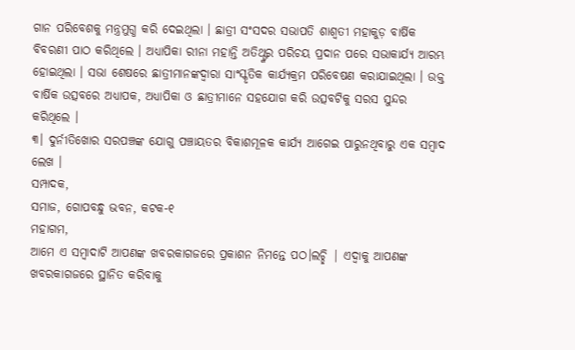ଗାନ ପରିବେଶକୁ ମନ୍ତ୍ରମୁଗ୍ଧ କରି ଦେଇଥିଲା । ଛାତ୍ରୀ ସଂସଦର ସଭାପତି ଶାଶ୍ୱତୀ ମହାକୁଡ଼ ବାର୍ଷିକ ବିବରଣୀ ପାଠ କରିଥିଲେ । ଅଧ୍ୟାପିକା ରୀନା ମହାନ୍ତି ଅତିଥ୍ଙ୍କର ପରିଚୟ ପ୍ରଦାନ ପରେ ସଭାକାର୍ଯ୍ୟ ଆରମ୍ଭ ହୋଇଥିଲା । ସଭା ଶେଷରେ ଛାତ୍ରୀମାନଙ୍କଦ୍ୱାରା ସାଂସ୍କୃତିକ କାର୍ଯ୍ୟକ୍ରମ ପରିବେଷଣ କରାଯାଇଥିଲା । ଉକ୍ତ ବାର୍ଷିକ ଉତ୍ସବରେ ଅଧ୍ୟାପକ, ଅଧ୍ୟାପିକା ଓ ଛାତ୍ରୀମାନେ ସହଯୋଗ କରି ଉତ୍ସବଟିକୁ ସରସ ସୁନ୍ଦର କରିଥିଲେ ।
୩। ଦୁର୍ନୀତିଖୋର ସରପଞ୍ଚଙ୍କ ଯୋଗୁ ପଞ୍ଚାୟତର ବିକାଶମୂଳକ କାର୍ଯ୍ୟ ଆଗେଇ ପାରୁନଥିବାରୁ ଏକ ସମ୍ବାଦ ଲେଖ ।
ସମ୍ପାଦକ,
ସମାଜ, ଗୋପବନ୍ଧୁ ଭବନ, କଟକ-୧
ମହାଗମ,
ଆମେ ଏ ସମ୍ବାଦାଟି ଆପଣଙ୍କ ଖବରକାଗଜରେ ପ୍ରକାଶନ ନିମନ୍ତେ ପଠ।ଲଚ୍ଛି | ଏଦ୍ଵାକୁ ଆପଣଙ୍କ ଖବରକାଗଜରେ ସ୍ଥାନିତ କରିବାକୁ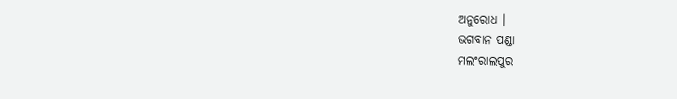ଅନୁରୋଧ ।
ଭଗବାନ ପଣ୍ଡା
ମଲଂରାଲପୁର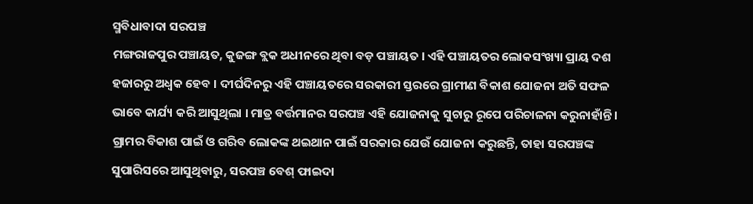ସ୍ମବିଧାବାଦା ସରପଞ୍ଚ
ମଙ୍ଗରାଜପୁର ପଞ୍ଚାୟତ, କୁଜଙ୍ଗ ବ୍ଲକ ଅଧୀନରେ ଥିବା ବଡ଼ ପଞ୍ଚାୟତ । ଏହି ପଞ୍ଚାୟତର ଲୋକସଂଖ୍ୟା ପ୍ରାୟ ଦଶ ହଜାରରୁ ଅଧ୍ବକ ହେବ । ଦୀର୍ଘଦିନରୁ ଏହି ପଞ୍ଚାୟତରେ ସରକାରୀ ସ୍ତରରେ ଗ୍ରାମୀଣ ବିକାଶ ଯୋଜନା ଅତି ସଫଳ ଭାବେ କାର୍ଯ୍ୟ କରି ଆସୁଥିଲା । ମାତ୍ର ବର୍ତ୍ତମାନର ସରପଞ୍ଚ ଏହି ଯୋଜନାକୁ ସୁଚାରୁ ରୂପେ ପରିଚାଳନା କରୁନାହାଁନ୍ତି । ଗ୍ରାମର ବିକାଶ ପାଇଁ ଓ ଗରିବ ଲୋକଙ୍କ ଥଇଥାନ ପାଇଁ ସରକାର ଯେଉଁ ଯୋଜନା କରୁଛନ୍ତି, ତାହା ସରପଞ୍ଚଙ୍କ ସୁପାରିସରେ ଆସୁଥିବାରୁ, ସରପଞ୍ଚ ବେଶ୍ ଫାଇଦା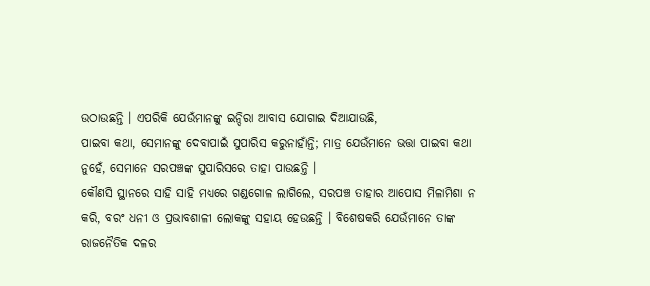ଉଠାଉଛନ୍ତି । ଏପରିକି ଯେଉଁମାନଙ୍କୁ ଇନ୍ଦିରା ଆବାସ ଯୋଗାଇ ଦିଆଯାଉଛି,
ପାଇବା କଥା, ସେମାନଙ୍କୁ ଦେବାପାଇଁ ସୁପାରିସ କରୁନାହାଁନ୍ତି; ମାତ୍ର ଯେଉଁମାନେ ଭତ୍ତା ପାଇବା କଥା ନୁହେଁ, ସେମାନେ ସରପଞ୍ଚଙ୍କ ସୁପାରିସରେ ତାହା ପାଉଛନ୍ତି ।
କୌଣସି ସ୍ଥାନରେ ସାହି ସାହି ମଧ୍ୟରେ ଗଣ୍ଡଗୋଳ ଲାଗିଲେ, ସରପଞ୍ଚ ତାହାର ଆପୋସ ମିଳାମିଶା ନ କରି, ବରଂ ଧନୀ ଓ ପ୍ରଭାବଶାଳୀ ଲୋକଙ୍କୁ ସହାୟ ହେଉଛନ୍ତି । ବିଶେଷକରି ଯେଉଁମାନେ ତାଙ୍କ ରାଜନୈତିକ ଦଳର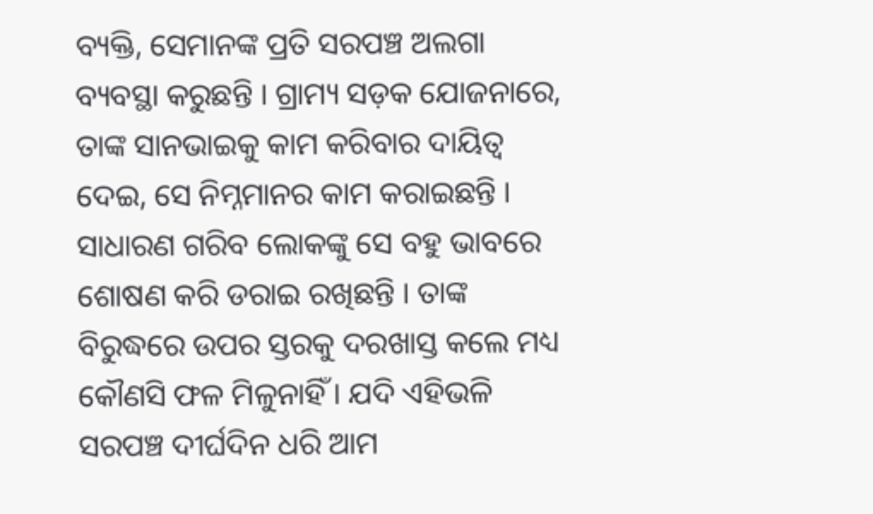ବ୍ୟକ୍ତି, ସେମାନଙ୍କ ପ୍ରତି ସରପଞ୍ଚ ଅଲଗା ବ୍ୟବସ୍ଥା କରୁଛନ୍ତି । ଗ୍ରାମ୍ୟ ସଡ଼କ ଯୋଜନାରେ, ତାଙ୍କ ସାନଭାଇକୁ କାମ କରିବାର ଦାୟିତ୍ଵ ଦେଇ, ସେ ନିମ୍ନମାନର କାମ କରାଇଛନ୍ତି । ସାଧାରଣ ଗରିବ ଲୋକଙ୍କୁ ସେ ବହୁ ଭାବରେ ଶୋଷଣ କରି ଡରାଇ ରଖିଛନ୍ତି । ତାଙ୍କ ବିରୁଦ୍ଧରେ ଉପର ସ୍ତରକୁ ଦରଖାସ୍ତ କଲେ ମଧ୍ୟ କୌଣସି ଫଳ ମିଳୁନାହିଁ । ଯଦି ଏହିଭଳି ସରପଞ୍ଚ ଦୀର୍ଘଦିନ ଧରି ଆମ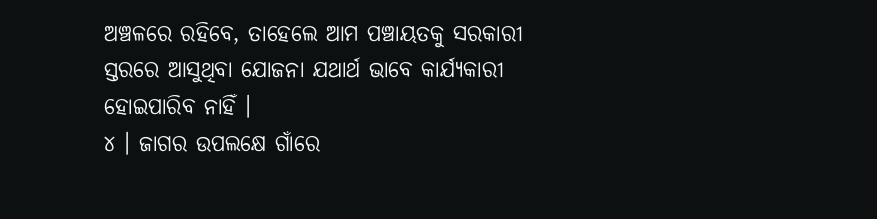ଅଞ୍ଚଳରେ ରହିବେ, ତାହେଲେ ଆମ ପଞ୍ଚାୟତକୁ ସରକାରୀ ସ୍ତରରେ ଆସୁଥିବା ଯୋଜନା ଯଥାର୍ଥ ଭାବେ କାର୍ଯ୍ୟକାରୀ ହୋଇପାରିବ ନାହିଁ ।
୪ । ଜାଗର ଉପଲକ୍ଷେ ଗାଁରେ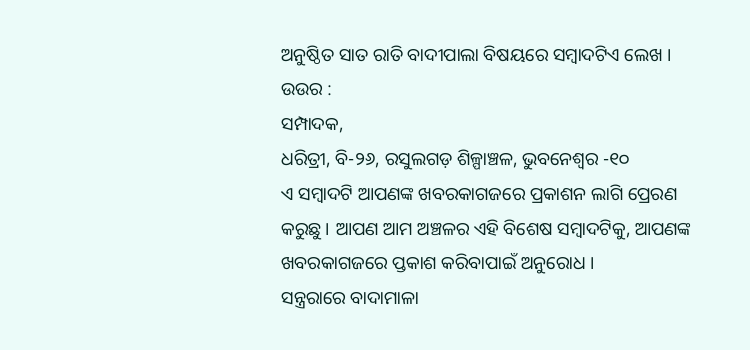ଅନୁଷ୍ଠିତ ସାତ ରାତି ବାଦୀପାଲା ବିଷୟରେ ସମ୍ବାଦଟିଏ ଲେଖ ।
ଉଉର :
ସମ୍ପାଦକ,
ଧରିତ୍ରୀ, ବି-୨୬, ରସୁଲଗଡ଼ ଶିଳ୍ପାଞ୍ଚଳ, ଭୁବନେଶ୍ୱର -୧୦
ଏ ସମ୍ବାଦଟି ଆପଣଙ୍କ ଖବରକାଗଜରେ ପ୍ରକାଶନ ଲାଗି ପ୍ରେରଣ କରୁଛୁ । ଆପଣ ଆମ ଅଞ୍ଚଳର ଏହି ବିଶେଷ ସମ୍ବାଦଟିକୁ, ଆପଣଙ୍କ ଖବରକାଗଜରେ ପ୍ତକାଶ କରିବାପାଇଁ ଅନୁରୋଧ ।
ସନ୍ତ୍ରରାରେ ବାଦାମାଳା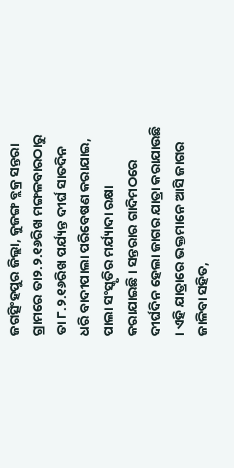ଜଗତ୍ସିଂହପୁର ଜିଲ୍ଲା, କୁଜଙ୍ଗ ବ୍ଲକ୍ର ସନ୍ତରା ଗ୍ରାମରେ ତା୨.୨.୧୬ରିଖ ମଙ୍ଗଳବାରଠାରୁ ତା ୮.୨.୧୬ରିଖ ପର୍ଯ୍ୟନ୍ତ ଦୀର୍ଘ ସାତଦିନ ଧରି ବାଦୀପାଲା ପରିବେଷଣ କରାଯାଇ, ପାଲା ସଂସ୍କୃତିର ମର୍ଯ୍ୟାଦା ରକ୍ଷା କରାଯାଇଛି । ସନ୍ତରାର ଗାଦିମଠରେ ଦୀର୍ଘଦିନ ହେଲା ଜାଗର ଯାତ୍ରା କରାଯାଉଛି । ଏହି ଯାତ୍ରାରେ ଭକ୍ତମାନେ ଆସି ଜାଗର ଜାଳିବା ସହିତ,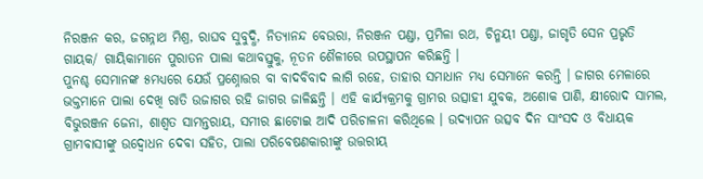ନିରଞ୍ଜନ କର, ଜଗନ୍ନାଥ ମିଶ୍ର, ରାଘବ ସୁବୁଦ୍ଧି, ନିତ୍ୟାନନ୍ଦ ବେଉରା, ନିରଞ୍ଜନ ପଣ୍ଡା, ପ୍ରମିଳା ରଥ, ଚିନ୍ମୟୀ ପଣ୍ଡା, ଜାଗୃତି ସେନ ପ୍ରଭୃତି ଗାୟକ/ ଗାୟିକାମାନେ ପୁରାତନ ପାଲା କଥାବସ୍ତୁକୁ, ନୂତନ ଶୈଳୀରେ ଉପସ୍ଥାପନ କରିଛନ୍ତି ।
ପୁନଶ୍ଚ ସେମାନଙ୍କ ୫ମଧ୍ୟରେ ଯେଉଁ ପ୍ରଶ୍ନୋତ୍ତର ବା ବାଦବିବାଦ ଲାଗି ରହେ, ତାହାର ସମାଧାନ ମଧ୍ୟ ସେମାନେ କରନ୍ତି । ଜାଗର ମେଳାରେ ଭକ୍ତମାନେ ପାଲା ଦେଖି ରାତି ଉଜାଗର ରହି ଜାଗର ଜାଳିଛନ୍ତି । ଏହି କାର୍ଯ୍ୟକ୍ରମକୁ ଗ୍ରାମର ଉତ୍ସାହୀ ଯୁବକ, ଅଶୋକ ପାଣି, କ୍ଷୀରୋଦ ସାମଲ, ବିଭୁରଞ୍ଜନ ଜେନା, ଶାଶ୍ୱତ ସାମନ୍ତରାୟ, ସମୀର ଛାଟୋଇ ଆଦି ପରିଚାଳନା କରିଥିଲେ । ଉଦ୍ଯାପନ ଉତ୍ସବ ଦିନ ସାଂସଦ ଓ ବିଧାୟକ ଗ୍ରାମବାସୀଙ୍କୁ ଉଦ୍ବୋଧନ ଦେବା ସହିତ, ପାଲା ପରିବେଷଣକାରୀଙ୍କୁ ଉତ୍ତରୀୟ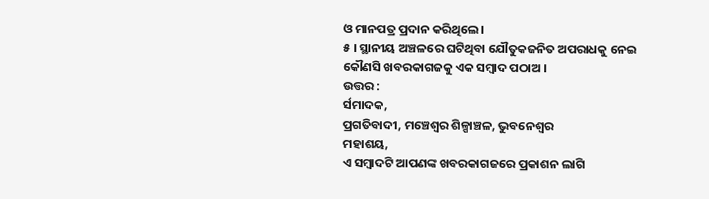ଓ ମାନପତ୍ର ପ୍ରଦାନ କରିଥିଲେ ।
୫ । ସ୍ଥାନୀୟ ଅଞ୍ଚଳରେ ଘଟିଥିବା ଯୌତୁକଜନିତ ଅପରାଧକୁ ନେଇ କୌଣସି ଖବରକାଗଜକୁ ଏକ ସମ୍ବାଦ ପଠାଅ ।
ଉତ୍ତର :
ର୍ସମାଦକ,
ପ୍ରଗତିବାଦୀ, ମଞ୍ଚେଶ୍ଵର ଶିଳ୍ପାଞ୍ଚଳ, ଭୁବନେଶ୍ଵର
ମହାଶୟ,
ଏ ସମ୍ବାଦଟି ଆପଣଙ୍କ ଖବରକାଗଜରେ ପ୍ରକାଶନ ଲାଗି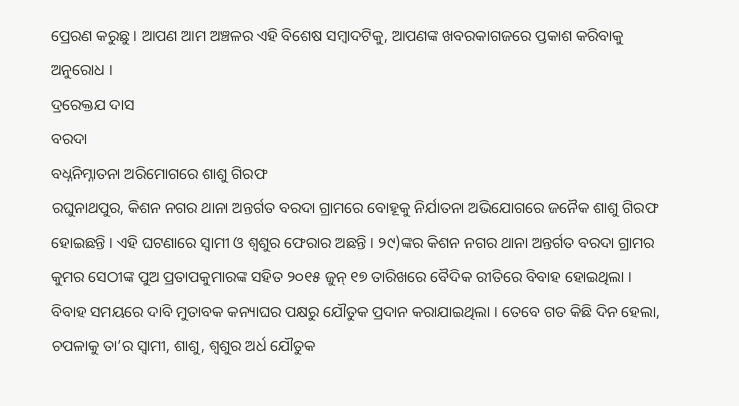ପ୍ରେରଣ କରୁଛୁ । ଆପଣ ଆମ ଅଞ୍ଚଳର ଏହି ବିଶେଷ ସମ୍ବାଦଟିକୁ, ଆପଣଙ୍କ ଖବରକାଗଜରେ ପ୍ତକାଶ କରିବାକୁ ଅନୁରୋଧ ।
ଦ୍ରରେକ୍ତଯ ଦାସ
ବରଦା
ବଧ୍ନନିମ୍ନାତନା ଅରିମୋଗରେ ଶାଶୁ ଗିରଫ
ରଘୁନାଥପୁର, କିଶନ ନଗର ଥାନା ଅନ୍ତର୍ଗତ ବରଦା ଗ୍ରାମରେ ବୋହୂକୁ ନିର୍ଯାତନା ଅଭିଯୋଗରେ ଜନୈକ ଶାଶୁ ଗିରଫ ହୋଇଛନ୍ତି । ଏହି ଘଟଣାରେ ସ୍ବାମୀ ଓ ଶ୍ଵଶୁର ଫେରାର ଅଛନ୍ତି । ୨୯)ଙ୍କର କିଶନ ନଗର ଥାନା ଅନ୍ତର୍ଗତ ବରଦା ଗ୍ରାମର କୁମର ସେଠୀଙ୍କ ପୁଅ ପ୍ରତାପକୁମାରଙ୍କ ସହିତ ୨୦୧୫ ଜୁନ୍ ୧୭ ତାରିଖରେ ବୈଦିକ ରୀତିରେ ବିବାହ ହୋଇଥିଲା । ବିବାହ ସମୟରେ ଦାବି ମୁତାବକ କନ୍ୟାଘର ପକ୍ଷରୁ ଯୌତୁକ ପ୍ରଦାନ କରାଯାଇଥିଲା । ତେବେ ଗତ କିଛି ଦିନ ହେଲା, ଚପଳାକୁ ତା’ର ସ୍ବାମୀ, ଶାଶୁ, ଶ୍ୱଶୁର ଅର୍ଧ ଯୌତୁକ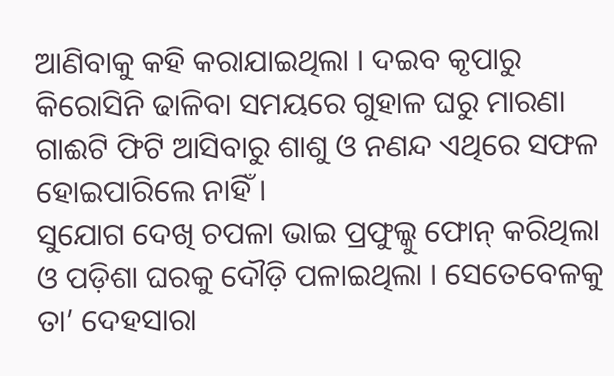ଆଣିବାକୁ କହି କରାଯାଇଥିଲା । ଦଇବ କୃପାରୁ କିରୋସିନି ଢାଳିବା ସମୟରେ ଗୁହାଳ ଘରୁ ମାରଣା ଗାଈଟି ଫିଟି ଆସିବାରୁ ଶାଶୁ ଓ ନଣନ୍ଦ ଏଥିରେ ସଫଳ ହୋଇପାରିଲେ ନାହିଁ ।
ସୁଯୋଗ ଦେଖି ଚପଳା ଭାଇ ପ୍ରଫୁଲ୍କୁ ଫୋନ୍ କରିଥିଲା ଓ ପଡ଼ିଶା ଘରକୁ ଦୌଡ଼ି ପଳାଇଥିଲା । ସେତେବେଳକୁ ତା’ ଦେହସାରା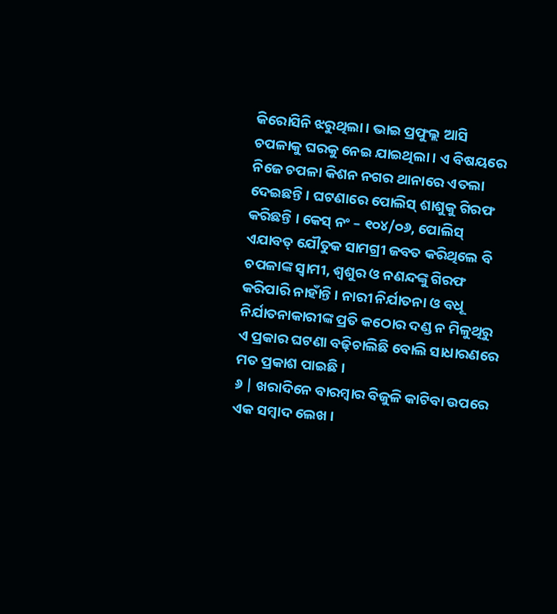କିରୋସିନି ଝରୁଥିଲା । ଭାଇ ପ୍ରଫୁଲ୍ଲ ଆସି ଚପଳାକୁ ଘରକୁ ନେଇ ଯାଇଥିଲା । ଏ ବିଷୟରେ ନିଜେ ଚପଳା କିଶନ ନଗର ଥାନାରେ ଏତଲା ଦେଇଛନ୍ତି । ଘଟଣାରେ ପୋଲିସ୍ ଶାଶୁକୁ ଗିରଫ କରିଛନ୍ତି । କେସ୍ ନଂ – ୧୦୪/୦୬, ପୋଲିସ୍ ଏଯାବତ୍ ଯୌତୁକ ସାମଗ୍ରୀ ଜବତ କରିଥିଲେ ବି ଚପଳାଙ୍କ ସ୍ବାମୀ, ଶ୍ୱଶୁର ଓ ନଣନ୍ଦଙ୍କୁ ଗିରଫ କରିପାରି ନାହାଁନ୍ତି । ନାରୀ ନିର୍ଯାତନା ଓ ବଧୂ ନିର୍ଯାତନାକାରୀଙ୍କ ପ୍ରତି କଠୋର ଦଣ୍ଡ ନ ମିଳୁଥିରୁ ଏ ପ୍ରକାର ଘଟଣା ବଢ଼ିଚାଲିଛି ବୋଲି ସାଧାରଣରେ ମତ ପ୍ରକାଶ ପାଇଛି ।
୬ | ଖରାଦିନେ ବାରମ୍ବାର ବିଜୁଳି କାଟିବା ଉପରେ ଏକ ସମ୍ବାଦ ଲେଖ ।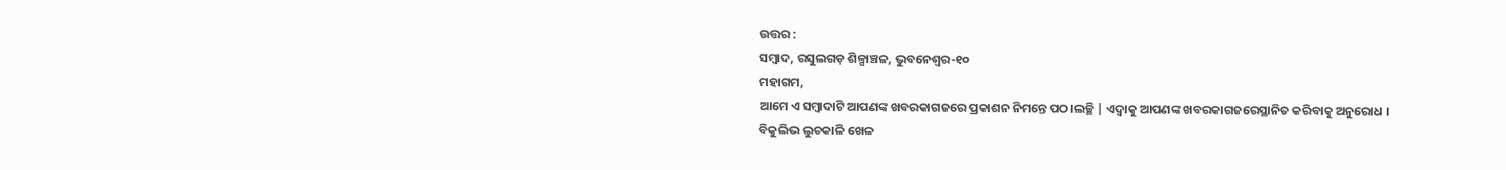ଉତ୍ତର :
ସମ୍ବାଦ, ରସୁଲଗଡ଼ ଶିଳ୍ପାଞ୍ଚଳ, ଭୁବନେଶ୍ଵର-୧୦
ମହାଗମ,
ଆମେ ଏ ସମ୍ବାଦାଟି ଆପଣଙ୍କ ଖବରକାଗଜରେ ପ୍ରକାଶନ ନିମନ୍ତେ ପଠ।ଲଚ୍ଛି | ଏଦ୍ଵାକୁ ଆପଣଙ୍କ ଖବରକାଗଜରେସ୍ଥାନିତ କରିବାକୁ ଅନୁରୋଧ ।
ବିକୁଲିଭ ଲୁଚକାଳି ଖେଳ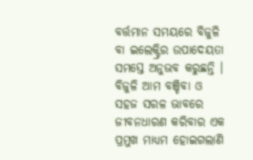ବର୍ତ୍ତମାନ ସମୟରେ ବିଜୁଳି ବା ଇଲେକ୍ଟ୍ରିର ଉପାଦେୟତା ସମସ୍ତେ ଅନୁଭବ କରୁଛନ୍ତି । ବିଜୁଳି ଆମ ବଞ୍ଚିବା ଓ ସହଜ ସରଳ ଭାବରେ ଜୀବନଧାରଣ କରିବାର ଏକ ପ୍ରମୁଖ ମାଧ୍ୟମ ହୋଇଗଲାଣି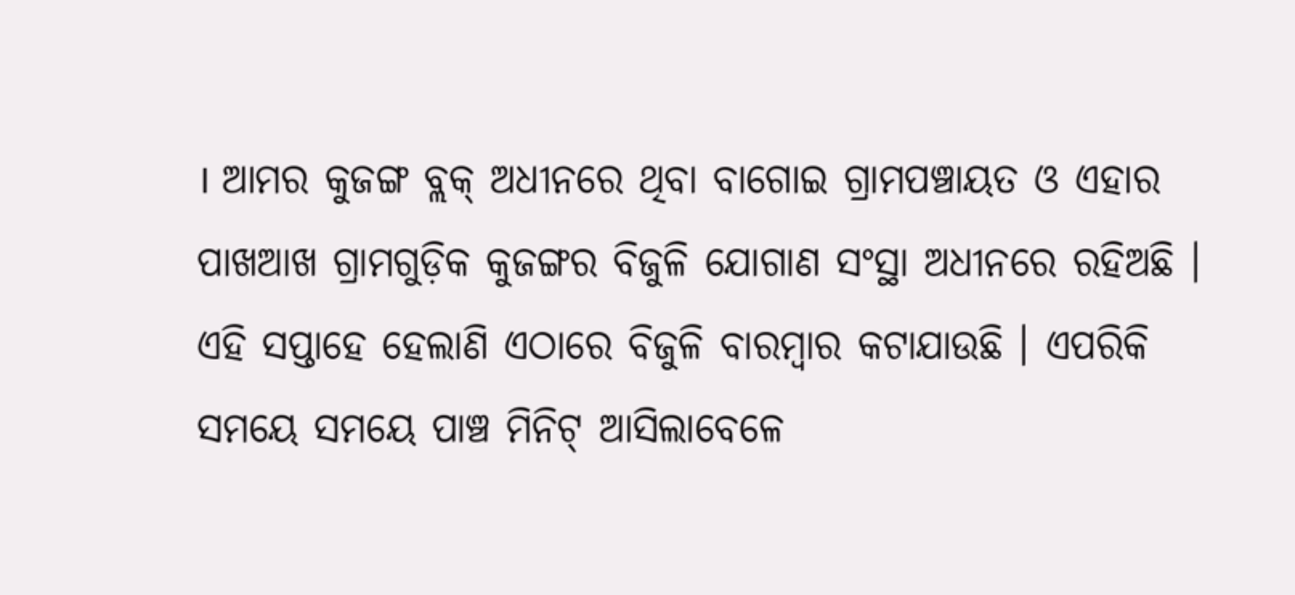। ଆମର କୁଜଙ୍ଗ ବ୍ଲକ୍ ଅଧୀନରେ ଥିବା ବାଗୋଇ ଗ୍ରାମପଞ୍ଚାୟତ ଓ ଏହାର ପାଖଆଖ ଗ୍ରାମଗୁଡ଼ିକ କୁଜଙ୍ଗର ବିଜୁଳି ଯୋଗାଣ ସଂସ୍ଥା ଅଧୀନରେ ରହିଅଛି । ଏହି ସପ୍ତାହେ ହେଲାଣି ଏଠାରେ ବିଜୁଳି ବାରମ୍ବାର କଟାଯାଉଛି । ଏପରିକି ସମୟେ ସମୟେ ପାଞ୍ଚ ମିନିଟ୍ ଆସିଲାବେଳେ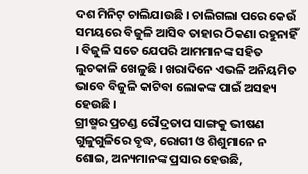ଦଶ ମିନିଟ୍ ଚାଲିଯାଉଛି । ଚାଲିଗଲା ପରେ କେଉଁ ସମୟରେ ବିଜୁଳି ଆସିବ ତାହାର ଠିକଣା ରହୁନାହିଁ । ବିଜୁଳି ସତେ ଯେପରି ଆମମାନଙ୍କ ସହିତ ଲୁଚକାଳି ଖେଳୁଛି । ଖରାଦିନେ ଏଭଳି ଅନିୟମିତ ଭାବେ ବିଜୁଳି କାଟିବା ଲୋକଙ୍କ ପାଇଁ ଅସହ୍ୟ ହେଉଛି ।
ଗ୍ରୀଷ୍ମର ପ୍ରଚଣ୍ଡ ରୌଦ୍ରତାପ ସାଙ୍ଗକୁ ଭୀଷଣ ଗୁଳୁଗୁଳିରେ ବୃଦ୍ଧ, ରୋଗୀ ଓ ଶିଶୁମାନେ ନ ଶୋଇ, ଅନ୍ୟମାନଙ୍କ ପ୍ରସାର ହେଉଛି,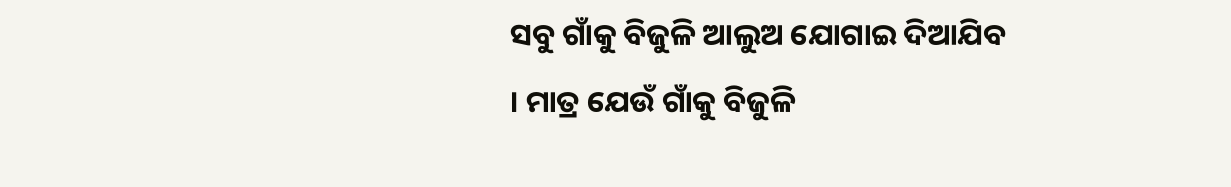ସବୁ ଗାଁକୁ ବିଜୁଳି ଆଲୁଅ ଯୋଗାଇ ଦିଆଯିବ । ମାତ୍ର ଯେଉଁ ଗାଁକୁ ବିଜୁଳି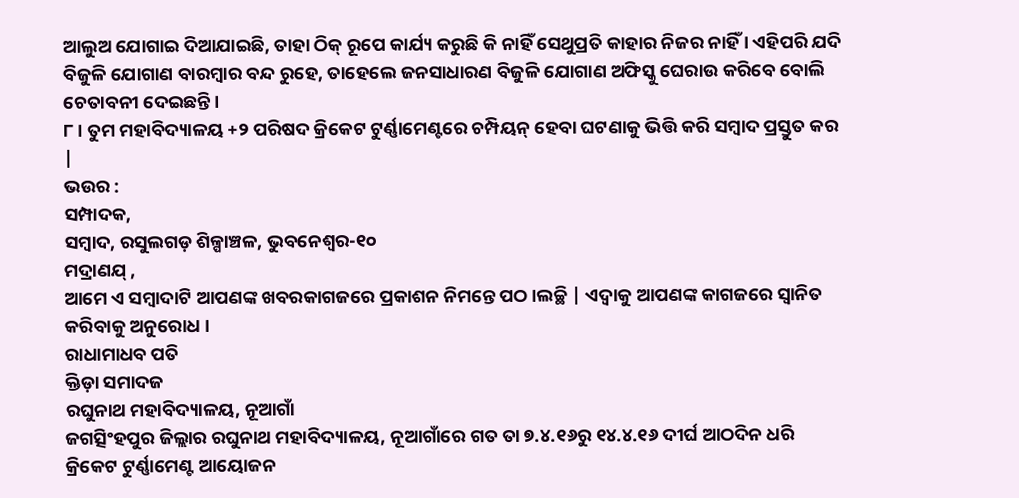ଆଲୁଅ ଯୋଗାଇ ଦିଆଯାଇଛି, ତାହା ଠିକ୍ ରୂପେ କାର୍ଯ୍ୟ କରୁଛି କି ନାହିଁ ସେଥୁପ୍ରତି କାହାର ନିଜର ନାହିଁ । ଏହିପରି ଯଦି ବିଜୁଳି ଯୋଗାଣ ବାରମ୍ବାର ବନ୍ଦ ରୁହେ, ତାହେଲେ ଜନସାଧାରଣ ବିଜୁଳି ଯୋଗାଣ ଅଫିସ୍କୁ ଘେରାଉ କରିବେ ବୋଲି ଚେତାବନୀ ଦେଇଛନ୍ତି ।
୮। ତୁମ ମହାବିଦ୍ୟାଳୟ +୨ ପରିଷଦ କ୍ରିକେଟ ଟୁର୍ଣ୍ଣାମେଣ୍ଟରେ ଚମ୍ପିୟନ୍ ହେବା ଘଟଣାକୁ ଭିତ୍ତି କରି ସମ୍ବାଦ ପ୍ରସ୍ତୁତ କର |
ଭଉର :
ସମ୍ପାଦକ,
ସମ୍ବାଦ, ରସୁଲଗଡ଼ ଶିଳ୍ପାଞ୍ଚଳ, ଭୁବନେଶ୍ଵର-୧୦
ମଦ୍ରାଣଯ୍ ,
ଆମେ ଏ ସମ୍ବାଦାଟି ଆପଣଙ୍କ ଖବରକାଗଜରେ ପ୍ରକାଶନ ନିମନ୍ତେ ପଠ।ଲଚ୍ଛି | ଏଦ୍ଵାକୁ ଆପଣଙ୍କ କାଗଜରେ ସ୍ବାନିତ କରିବାକୁ ଅନୁରୋଧ ।
ରାଧାମାଧବ ପତି
କ୍ତିଡ଼ା ସମାଦଜ
ରଘୁନାଥ ମହାବିଦ୍ୟାଳୟ, ନୂଆଗାଁ
ଜଗତ୍ସିଂହପୁର ଜିଲ୍ଲାର ରଘୁନାଥ ମହାବିଦ୍ୟାଳୟ, ନୂଆଗାଁରେ ଗତ ତା ୭.୪.୧୬ରୁ ୧୪.୪.୧୬ ଦୀର୍ଘ ଆଠଦିନ ଧରି କ୍ରିକେଟ ଟୁର୍ଣ୍ଣାମେଣ୍ଟ ଆୟୋଜନ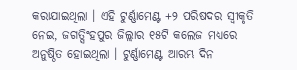କରାଯାଇଥିଲା । ଏହି ଟୁର୍ଣ୍ଣାମେଣ୍ଟ +୨ ପରିଷଦର ସ୍ଵୀକୃତି ନେଇ, ଜଗତ୍ସିଂହପୁର ଜିଲ୍ଲାର ୧୫ଟି କଲେଜ ମଧ୍ୟରେ ଅନୁଷ୍ଠିତ ହୋଇଥିଲା । ଟୁର୍ଣ୍ଣାମେଣ୍ଟ ଆରମ୍ଭ ଦିନ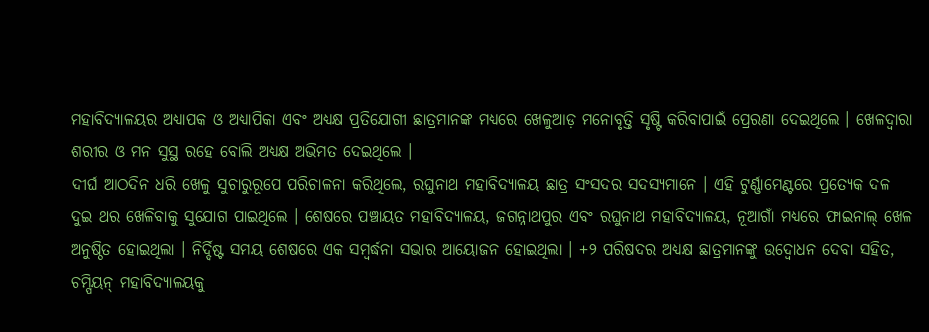ମହାବିଦ୍ୟାଳୟର ଅଧ୍ୟାପକ ଓ ଅଧ୍ୟାପିକା ଏବଂ ଅଧ୍ଯକ୍ଷ ପ୍ରତିଯୋଗୀ ଛାତ୍ରମାନଙ୍କ ମଧ୍ୟରେ ଖେଳୁଆଡ଼ ମନୋବୃତ୍ତି ସୃଷ୍ଟି କରିବାପାଇଁ ପ୍ରେରଣା ଦେଇଥିଲେ । ଖେଳଦ୍ୱାରା ଶରୀର ଓ ମନ ସୁସ୍ଥ ରହେ ବୋଲି ଅଧ୍ୟକ୍ଷ ଅଭିମତ ଦେଇଥିଲେ ।
ଦୀର୍ଘ ଆଠଦିନ ଧରି ଖେଳୁ ସୁଚାରୁରୂପେ ପରିଚାଳନା କରିଥିଲେ, ରଘୁନାଥ ମହାବିଦ୍ୟାଳୟ ଛାତ୍ର ସଂସଦର ସଦସ୍ୟମାନେ । ଏହି ଟୁର୍ଣ୍ଣାମେଣ୍ଟରେ ପ୍ରତ୍ୟେକ ଦଳ ଦୁଇ ଥର ଖେଳିବାକୁ ସୁଯୋଗ ପାଇଥିଲେ । ଶେଷରେ ପଞ୍ଚାୟତ ମହାବିଦ୍ୟାଳୟ, ଜଗନ୍ନାଥପୁର ଏବଂ ରଘୁନାଥ ମହାବିଦ୍ୟାଳୟ, ନୂଆଗାଁ ମଧ୍ୟରେ ଫାଇନାଲ୍ ଖେଳ ଅନୁଷ୍ଠିତ ହୋଇଥିଲା । ନିର୍ଦ୍ଦିଷ୍ଟ ସମୟ ଶେଷରେ ଏକ ସମ୍ବର୍ଦ୍ଧନା ସଭାର ଆୟୋଜନ ହୋଇଥିଲା । +୨ ପରିଷଦର ଅଧ୍ୟକ୍ଷ ଛାତ୍ରମାନଙ୍କୁ ଉଦ୍ବୋଧନ ଦେବା ସହିତ, ଚମ୍ପିୟନ୍ ମହାବିଦ୍ୟାଳୟକୁ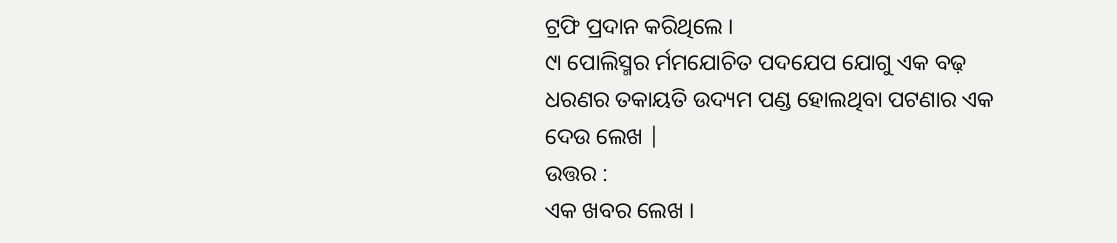ଟ୍ରଫି ପ୍ରଦାନ କରିଥିଲେ ।
୯ା ପୋଲିସ୍ମର ର୍ମମଯୋଚିତ ପଦଯେପ ଯୋଗୁ ଏକ ବଢ଼ ଧରଣର ତକାୟତି ଉଦ୍ୟମ ପଣ୍ଡ ହୋଲଥିବା ପଟଣାର ଏକ ଦେଉ ଲେଖ |
ଉତ୍ତର :
ଏକ ଖବର ଲେଖ ।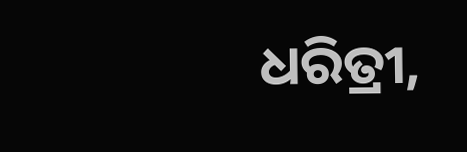ଧରିତ୍ରୀ,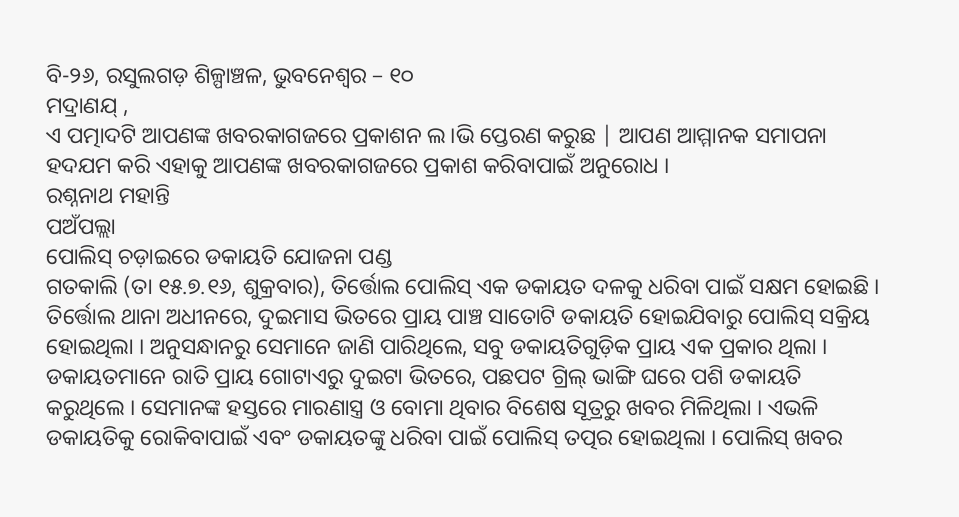ବି-୨୬, ରସୁଲଗଡ଼ ଶିଳ୍ପାଞ୍ଚଳ, ଭୁବନେଶ୍ୱର – ୧୦
ମଦ୍ରାଣଯ୍ ,
ଏ ପତ୍ମାଦଟି ଆପଣଙ୍କ ଖବରକାଗଜରେ ପ୍ରକାଶନ ଲ।ଭି ପ୍ତେରଣ କରୁଛ | ଆପଣ ଆମ୍ମାନକ ସମାପନା ହଦଯମ କରି ଏହାକୁ ଆପଣଙ୍କ ଖବରକାଗଜରେ ପ୍ରକାଶ କରିବାପାଇଁ ଅନୁରୋଧ ।
ରଶ୍ନନାଥ ମହାନ୍ତି
ପଅଁପଲ୍ଲା
ପୋଲିସ୍ ଚଡ଼ାଇରେ ଡକାୟତି ଯୋଜନା ପଣ୍ଡ
ଗତକାଲି (ତା ୧୫.୭.୧୬, ଶୁକ୍ରବାର), ତିର୍ତ୍ତୋଲ ପୋଲିସ୍ ଏକ ଡକାୟତ ଦଳକୁ ଧରିବା ପାଇଁ ସକ୍ଷମ ହୋଇଛି । ତିର୍ତ୍ତୋଲ ଥାନା ଅଧୀନରେ, ଦୁଇମାସ ଭିତରେ ପ୍ରାୟ ପାଞ୍ଚ ସାତୋଟି ଡକାୟତି ହୋଇଯିବାରୁ ପୋଲିସ୍ ସକ୍ରିୟ ହୋଇଥିଲା । ଅନୁସନ୍ଧାନରୁ ସେମାନେ ଜାଣି ପାରିଥିଲେ, ସବୁ ଡକାୟତିଗୁଡ଼ିକ ପ୍ରାୟ ଏକ ପ୍ରକାର ଥିଲା । ଡକାୟତମାନେ ରାତି ପ୍ରାୟ ଗୋଟାଏରୁ ଦୁଇଟା ଭିତରେ, ପଛପଟ ଗ୍ରିଲ୍ ଭାଙ୍ଗି ଘରେ ପଶି ଡକାୟତି କରୁଥିଲେ । ସେମାନଙ୍କ ହସ୍ତରେ ମାରଣାସ୍ତ୍ର ଓ ବୋମା ଥିବାର ବିଶେଷ ସୂତ୍ରରୁ ଖବର ମିଳିଥିଲା । ଏଭଳି ଡକାୟତିକୁ ରୋକିବାପାଇଁ ଏବଂ ଡକାୟତଙ୍କୁ ଧରିବା ପାଇଁ ପୋଲିସ୍ ତତ୍ପର ହୋଇଥିଲା । ପୋଲିସ୍ ଖବର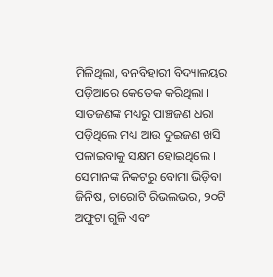ମିଳିଥିଲା, ବନବିହାରୀ ବିଦ୍ୟାଳୟର ପଡ଼ିଆରେ କେତେକ କରିଥିଲା । ସାତଜଣଙ୍କ ମଧ୍ୟରୁ ପାଞ୍ଚଜଣ ଧରା ପଡ଼ିଥିଲେ ମଧ୍ୟ ଆଉ ଦୁଇଜଣ ଖସି ପଳାଇବାକୁ ସକ୍ଷମ ହୋଇଥିଲେ । ସେମାନଙ୍କ ନିକଟରୁ ବୋମା ଭିଡ଼ିବା ଜିନିଷ, ଚାରୋଟି ରିଭଲଭର, ୨୦ଟି ଅଫୁଟା ଗୁଳି ଏବଂ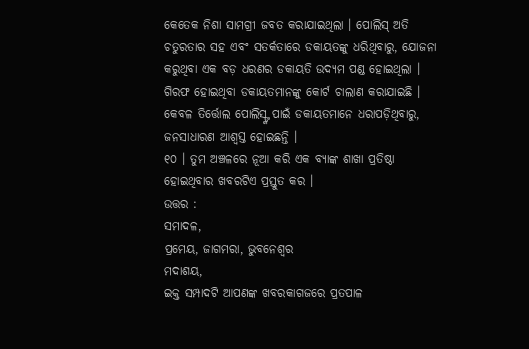କେତେକ ନିଶା ସାମଗ୍ରୀ ଜବତ କରାଯାଇଥିଲା । ପୋଲିସ୍ ଅତି ଚତୁରତାର ସହ ଏବଂ ସତର୍କତାରେ ଡକାୟତଙ୍କୁ ଧରିଥିବାରୁ, ଯୋଜନା କରୁଥିବା ଏକ ବଡ଼ ଧରଣର ଡକାୟତି ଉଦ୍ୟମ ପଣ୍ଡ ହୋଇଥିଲା । ଗିରଫ ହୋଇଥିବା ଡକାୟତମାନଙ୍କୁ କୋର୍ଟ ଚାଲାଣ କରାଯାଇଛି । କେବଳ ତିର୍ତ୍ତୋଲ ପୋଲିସ୍ଙ୍କ ପାଇଁ ଡକାୟତମାନେ ଧରାପଡ଼ିଥିବାରୁ, ଜନସାଧାରଣ ଆଶ୍ୱସ୍ତ ହୋଇଛନ୍ତି ।
୧୦ । ତୁମ ଅଞ୍ଚଳରେ ନୂଆ କରି ଏକ ବ୍ୟାଙ୍କ ଶାଖା ପ୍ରତିଷ୍ଠା ହୋଇଥିବାର ଖବରଟିଏ ପ୍ରସ୍ତୁତ କର ।
ଉତ୍ତର :
ସମାଦଳ,
ପ୍ରମେୟ, ଜାଗମରା, ଭୁବନେଶ୍ଵର
ମଦାଶୟ,
ଇକ୍ତ ସମ୍ପାଦଟି ଆପଣଙ୍କ ଖବରକାଗଜରେ ପ୍ରତପାଳ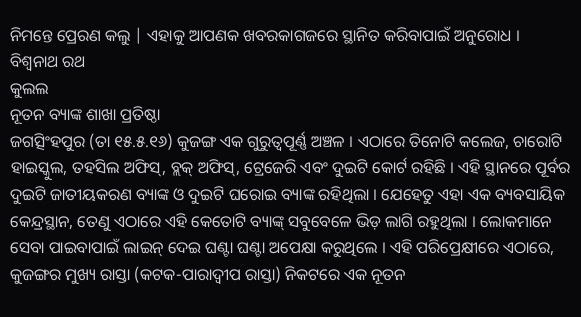ନିମନ୍ତେ ପ୍ରେରଣ କଲୁ | ଏହାକୁ ଆପଣକ ଖବରକାଗଜରେ ସ୍ଥାନିତ କରିବାପାଇଁ ଅନୁରୋଧ ।
ବିଶ୍ଵନାଥ ରଥ
କୁଲଲ
ନୂତନ ବ୍ୟାଙ୍କ ଶାଖା ପ୍ରତିଷ୍ଠା
ଜଗତ୍ସିଂହପୁର (ତା ୧୫.୫.୧୬) କୁଜଙ୍ଗ ଏକ ଗୁରୁତ୍ଵପୂର୍ଣ୍ଣ ଅଞ୍ଚଳ । ଏଠାରେ ତିନୋଟି କଲେଜ, ଚାରୋଟି ହାଇସ୍କୁଲ, ତହସିଲ ଅଫିସ୍, ବ୍ଲକ୍ ଅଫିସ୍, ଟ୍ରେଜେରି ଏବଂ ଦୁଇଟି କୋର୍ଟ ରହିଛି । ଏହି ସ୍ଥାନରେ ପୂର୍ବର ଦୁଇଟି ଜାତୀୟକରଣ ବ୍ୟାଙ୍କ ଓ ଦୁଇଟି ଘରୋଇ ବ୍ୟାଙ୍କ ରହିଥିଲା । ଯେହେତୁ ଏହା ଏକ ବ୍ୟବସାୟିକ କେନ୍ଦ୍ରସ୍ଥାନ, ତେଣୁ ଏଠାରେ ଏହି କେତୋଟି ବ୍ୟାଙ୍କ୍ ସବୁବେଳେ ଭିଡ଼ ଲାଗି ରହୁଥିଲା । ଲୋକମାନେ ସେବା ପାଇବାପାଇଁ ଲାଇନ୍ ଦେଇ ଘଣ୍ଟା ଘଣ୍ଟା ଅପେକ୍ଷା କରୁଥିଲେ । ଏହି ପରିପ୍ରେକ୍ଷୀରେ ଏଠାରେ, କୁଜଙ୍ଗର ମୁଖ୍ୟ ରାସ୍ତା (କଟକ-ପାରାଦ୍ଵୀପ ରାସ୍ତା) ନିକଟରେ ଏକ ନୂତନ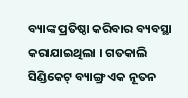ବ୍ୟାଙ୍କ ପ୍ରତିଷ୍ଠା କରିବାର ବ୍ୟବସ୍ଥା କରାଯାଇଥିଲା । ଗତକାଲି ସିଣ୍ଡିକେଟ୍ ବ୍ୟାଙ୍ଗ୍ର ଏକ ନୂତନ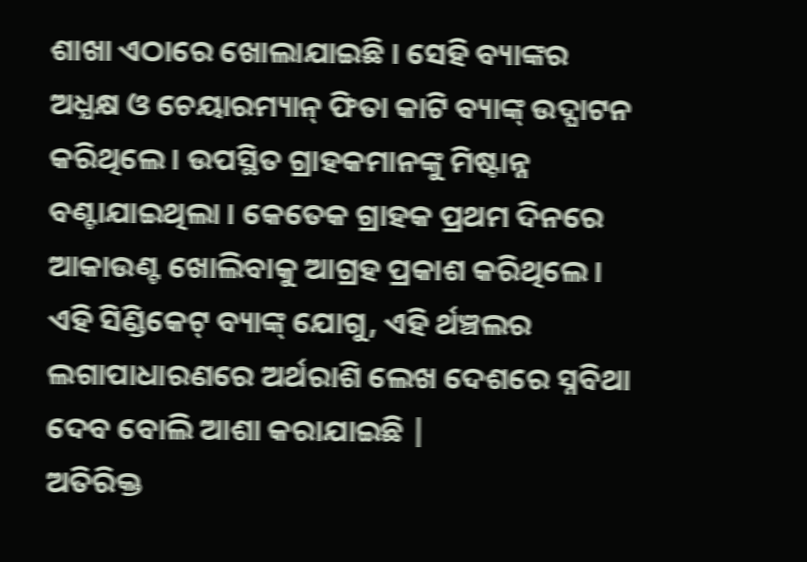ଶାଖା ଏଠାରେ ଖୋଲାଯାଇଛି । ସେହି ବ୍ୟାଙ୍କର ଅଧ୍ଯକ୍ଷ ଓ ଚେୟାରମ୍ୟାନ୍ ଫିତା କାଟି ବ୍ୟାଙ୍କ୍ ଉଦ୍ଘାଟନ କରିଥିଲେ । ଉପସ୍ଥିତ ଗ୍ରାହକମାନଙ୍କୁ ମିଷ୍ଟାନ୍ନ ବଣ୍ଟାଯାଇଥିଲା । କେତେକ ଗ୍ରାହକ ପ୍ରଥମ ଦିନରେ ଆକାଉଣ୍ଟ ଖୋଲିବାକୁ ଆଗ୍ରହ ପ୍ରକାଶ କରିଥିଲେ । ଏହି ସିଣ୍ଡିକେଟ୍ ବ୍ୟାଙ୍କ୍ ଯୋଗୁ, ଏହି ର୍ଥଞ୍ଚଲର ଲଗାପାଧାରଣରେ ଅର୍ଥରାଶି ଲେଖ ଦେଶରେ ସ୍ନବିଥା ଦେବ ବୋଲି ଆଶା କରାଯାଇଛି |
ଅତିରିକ୍ତ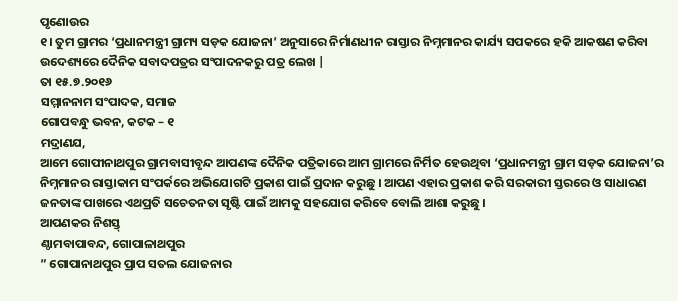ପୃଣୋଉର
୧। ତୁମ ଗ୍ରାମର ‘ପ୍ରଧାନମନ୍ତ୍ରୀ ଗ୍ରାମ୍ୟ ସଡ଼କ ଯୋଜନା’ ଅନୁସାରେ ନିର୍ମାଣଧୀନ ରାସ୍ତାର ନିମ୍ନମାନର କାର୍ଯ୍ୟ ସପକରେ ହକି ଆକଷଣ କରିବା ଉଦେଶ୍ୟରେ ଦୈନିକ ସବାଦପତ୍ରର ସଂପାଦନକରୁ ପତ୍ର ଲେଖ |
ତା ୧୫.୭.୨୦୧୬
ସମ୍ମାନନାମ ସଂପାଦକ, ସମାଜ
ଗୋପବନ୍ଧୁ ଭବନ, କଟକ – ୧
ମଦ୍ରାଣଯ,
ଆମେ ଗୋପୀନାଥପୁର ଗ୍ରାମବାସୀବୃନ୍ଦ ଆପଣଙ୍କ ଦୈନିକ ପତ୍ରିକାରେ ଆମ ଗ୍ରାମରେ ନିର୍ମିତ ହେଉଥିବା ‘ପ୍ରଧାନମନ୍ତ୍ରୀ ଗ୍ରାମ ସଡ଼କ ଯୋଜନା’ର ନିମ୍ନମାନର ରାସ୍ତାକାମ ସଂପର୍କରେ ଅଭିଯୋଗଟି ପ୍ରକାଶ ପାଇଁ ପ୍ରଦାନ କରୁଛୁ । ଆପଣ ଏହାର ପ୍ରକାଶ କରି ସରକାରୀ ସ୍ତରରେ ଓ ସାଧାରଣ ଜନତାଙ୍କ ପାଖରେ ଏଥପ୍ରତି ସଚେତନତା ସୃଷ୍ଟି ପାଇଁ ଆମକୁ ସହଯୋଗ କରିବେ ବୋଲି ଆଶା କରୁଛୁ ।
ଆପଣକର ନିଶସ୍ତ୍
ଣ୍ଠାମବାପାବନ୍ଦ, ଗୋପାଳାଥପୁର
” ଗୋପାନାଥପୁର ପ୍ରାପ ସତଲ ଯୋଜନାର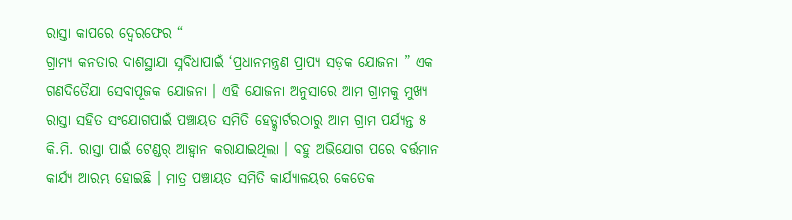ରାସ୍ତା କାପରେ ଦ୍ବେରଫେର “
ଗ୍ରାମ୍ୟ କନତାର ଦାଶସ୍ଥାଯା ସ୍ନବିଧାପାଇଁ ‘ପ୍ରଧାନମନ୍ତ୍ରଣ ପ୍ରାପ୍ୟ ସଡ଼କ ଯୋଜନା ” ଏକ ଗଣଦିତୈଯା ସେବାପୂଜକ ଯୋଜନା । ଏହି ଯୋଜନା ଅନୁସାରେ ଆମ ଗ୍ରାମକୁ ମୁଖ୍ୟ ରାସ୍ତା ସହିତ ସଂଯୋଗପାଇଁ ପଞ୍ଚାୟତ ସମିତି ହେଡ୍କ୍ୱାର୍ଟରଠାରୁ ଆମ ଗ୍ରାମ ପର୍ଯ୍ୟନ୍ତ ୫ କି.ମି. ରାସ୍ତା ପାଇଁ ଟେଣ୍ଡର୍ ଆହ୍ଵାନ କରାଯାଇଥିଲା । ବହୁ ଅଭିଯୋଗ ପରେ ବର୍ତ୍ତମାନ କାର୍ଯ୍ୟ ଆରମ୍ଭ ହୋଇଛି । ମାତ୍ର ପଞ୍ଚାୟତ ସମିତି କାର୍ଯ୍ୟାଳୟର କେତେକ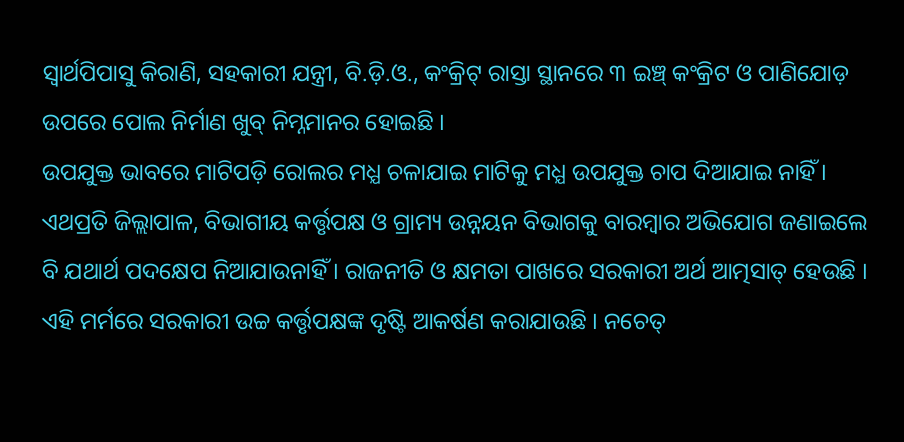ସ୍ଵାର୍ଥପିପାସୁ କିରାଣି, ସହକାରୀ ଯନ୍ତ୍ରୀ, ବି.ଡ଼ି.ଓ., କଂକ୍ରିଟ୍ ରାସ୍ତା ସ୍ଥାନରେ ୩ ଇଞ୍ଚ୍ କଂକ୍ରିଟ ଓ ପାଣିଯୋଡ଼ ଉପରେ ପୋଲ ନିର୍ମାଣ ଖୁବ୍ ନିମ୍ନମାନର ହୋଇଛି ।
ଉପଯୁକ୍ତ ଭାବରେ ମାଟିପଡ଼ି ରୋଲର ମଧ୍ଯ ଚଳାଯାଇ ମାଟିକୁ ମଧ୍ଯ ଉପଯୁକ୍ତ ଚାପ ଦିଆଯାଇ ନାହିଁ । ଏଥପ୍ରତି ଜିଲ୍ଲାପାଳ, ବିଭାଗୀୟ କର୍ତ୍ତୃପକ୍ଷ ଓ ଗ୍ରାମ୍ୟ ଉନ୍ନୟନ ବିଭାଗକୁ ବାରମ୍ବାର ଅଭିଯୋଗ ଜଣାଇଲେ ବି ଯଥାର୍ଥ ପଦକ୍ଷେପ ନିଆଯାଉନାହିଁ । ରାଜନୀତି ଓ କ୍ଷମତା ପାଖରେ ସରକାରୀ ଅର୍ଥ ଆତ୍ମସାତ୍ ହେଉଛି । ଏହି ମର୍ମରେ ସରକାରୀ ଉଚ୍ଚ କର୍ତ୍ତୃପକ୍ଷଙ୍କ ଦୃଷ୍ଟି ଆକର୍ଷଣ କରାଯାଉଛି । ନଚେତ୍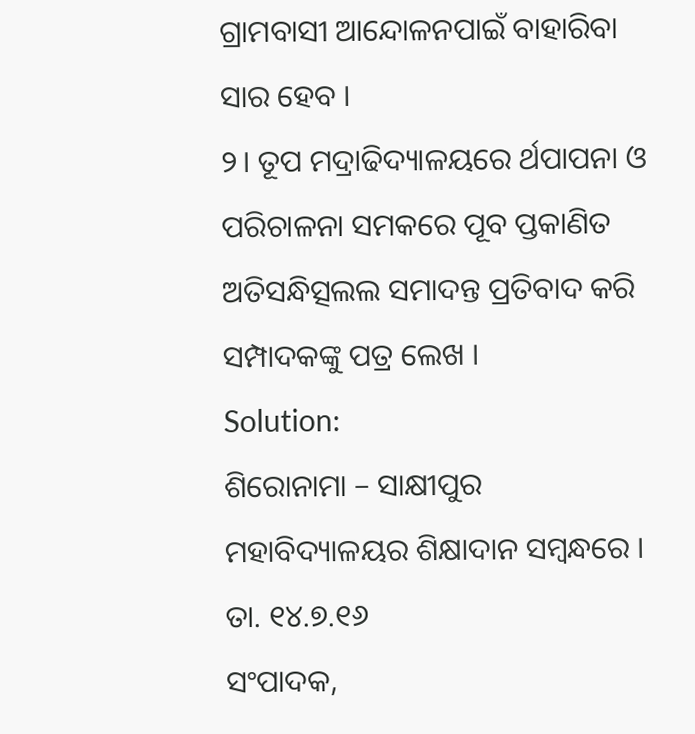ଗ୍ରାମବାସୀ ଆନ୍ଦୋଳନପାଇଁ ବାହାରିବା ସାର ହେବ ।
୨। ତୂପ ମଦ୍ରାଢିଦ୍ୟାଳୟରେ ର୍ଥପାପନା ଓ ପରିଚାଳନା ସମକରେ ପୂବ ପ୍ତକାଣିତ ଅତିସନ୍ଧିତ୍ସଲଲ ସମାଦନ୍ତ ପ୍ରତିବାଦ କରି ସମ୍ପାଦକଙ୍କୁ ପତ୍ର ଲେଖ ।
Solution:
ଶିରୋନାମା – ସାକ୍ଷୀପୁର ମହାବିଦ୍ୟାଳୟର ଶିକ୍ଷାଦାନ ସମ୍ବନ୍ଧରେ ।
ତା. ୧୪.୭.୧୬
ସଂପାଦକ,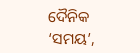ଦୈନିକ ‘ସମୟ’,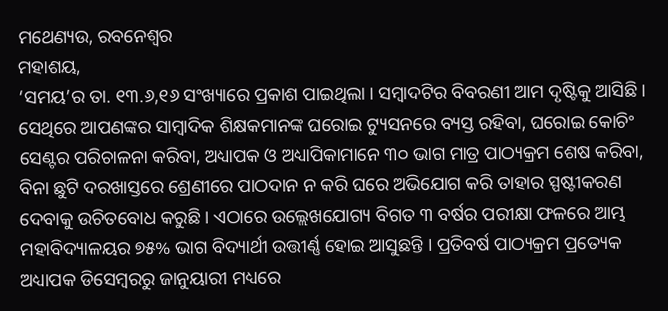ମଥେଣ୍ୟଉ, ରବନେଶ୍ବର
ମହାଶୟ,
‘ସମୟ’ର ତା. ୧୩.୬,୧୬ ସଂଖ୍ୟାରେ ପ୍ରକାଶ ପାଇଥିଲା । ସମ୍ବାଦଟିର ବିବରଣୀ ଆମ ଦୃଷ୍ଟିକୁ ଆସିଛି । ସେଥିରେ ଆପଣଙ୍କର ସାମ୍ବାଦିକ ଶିକ୍ଷକମାନଙ୍କ ଘରୋଇ ଟ୍ୟୁସନରେ ବ୍ୟସ୍ତ ରହିବା, ଘରୋଇ କୋଚିଂ ସେଣ୍ଟର ପରିଚାଳନା କରିବା, ଅଧ୍ୟାପକ ଓ ଅଧ୍ୟାପିକାମାନେ ୩୦ ଭାଗ ମାତ୍ର ପାଠ୍ୟକ୍ରମ ଶେଷ କରିବା, ବିନା ଛୁଟି ଦରଖାସ୍ତରେ ଶ୍ରେଣୀରେ ପାଠଦାନ ନ କରି ଘରେ ଅଭିଯୋଗ କରି ତାହାର ସ୍ପଷ୍ଟୀକରଣ ଦେବାକୁ ଉଚିତବୋଧ କରୁଛି । ଏଠାରେ ଉଲ୍ଲେଖଯୋଗ୍ୟ ବିଗତ ୩ ବର୍ଷର ପରୀକ୍ଷା ଫଳରେ ଆମ୍ଭ ମହାବିଦ୍ୟାଳୟର ୭୫% ଭାଗ ବିଦ୍ୟାର୍ଥୀ ଉତ୍ତୀର୍ଣ୍ଣ ହୋଇ ଆସୁଛନ୍ତି । ପ୍ରତିବର୍ଷ ପାଠ୍ୟକ୍ରମ ପ୍ରତ୍ୟେକ ଅଧ୍ୟାପକ ଡିସେମ୍ବରରୁ ଜାନୁୟାରୀ ମଧ୍ୟରେ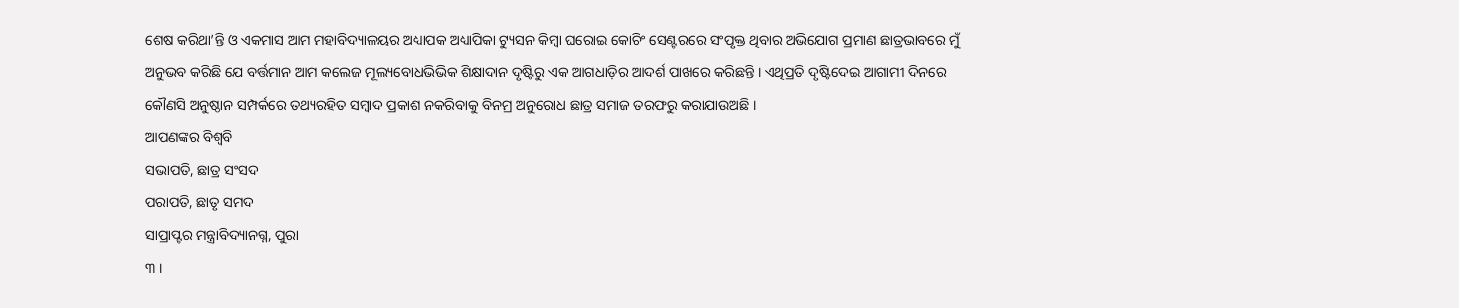ଶେଷ କରିଥା’ନ୍ତି ଓ ଏକମାସ ଆମ ମହାବିଦ୍ୟାଳୟର ଅଧ୍ୟାପକ ଅଧ୍ୟାପିକା ଟ୍ୟୁସନ କିମ୍ବା ଘରୋଇ କୋଚିଂ ସେଣ୍ଟରରେ ସଂପୃକ୍ତ ଥିବାର ଅଭିଯୋଗ ପ୍ରମାଣ ଛାତ୍ରଭାବରେ ମୁଁ ଅନୁଭବ କରିଛି ଯେ ବର୍ତ୍ତମାନ ଆମ କଲେଜ ମୂଲ୍ୟବୋଧଭିଭିକ ଶିକ୍ଷାଦାନ ଦୃଷ୍ଟିରୁ ଏକ ଆଗଧାଡ଼ିର ଆଦର୍ଶ ପାଖରେ କରିଛନ୍ତି । ଏଥିପ୍ରତି ଦୃଷ୍ଟିଦେଇ ଆଗାମୀ ଦିନରେ କୌଣସି ଅନୁଷ୍ଠାନ ସମ୍ପର୍କରେ ତଥ୍ୟରହିତ ସମ୍ବାଦ ପ୍ରକାଶ ନକରିବାକୁ ବିନମ୍ର ଅନୁରୋଧ ଛାତ୍ର ସମାଜ ତରଫରୁ କରାଯାଉଅଛି ।
ଆପଣଙ୍କର ବିଶ୍ୱବି
ସଭାପତି, ଛାତ୍ର ସଂସଦ
ପରାପତି, ଛାତୃ ସମଦ
ସାପ୍ରାପ୍ଟର ମନ୍ତ୍ରାବିଦ୍ୟାନଗ୍ନ, ପୁରା
୩ ।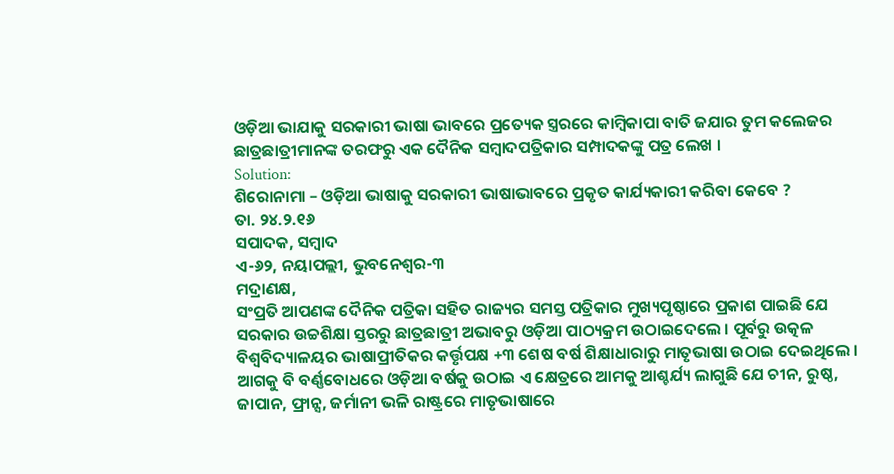ଓଡ଼ିଆ ଭାଯାକୁ ସରକାରୀ ଭାଷା ଭାବରେ ପ୍ରତ୍ୟେକ ସ୍ତ୍ରରରେ କାମ୍ବିକାପା ବାତି ଜଯାର ତୁମ କଲେଜର ଛାତ୍ରଛାତ୍ରୀମାନଙ୍କ ତରଫରୁ ଏକ ଦୈନିକ ସମ୍ବାଦପତ୍ରିକାର ସମ୍ପାଦକଙ୍କୁ ପତ୍ର ଲେଖ ।
Solution:
ଶିରୋନାମା – ଓଡ଼ିଆ ଭାଷାକୁ ସରକାରୀ ଭାଷାଭାବରେ ପ୍ରକୃତ କାର୍ଯ୍ୟକାରୀ କରିବା କେବେ ?
ତା. ୨୪.୨.୧୬
ସପାଦକ, ସମ୍ବାଦ
ଏ-୬୨, ନୟାପଲ୍ଲୀ, ଭୁବନେଶ୍ବର-୩
ମଦ୍ରାଣକ୍ଷ,
ସଂପ୍ରତି ଆପଣଙ୍କ ଦୈନିକ ପତ୍ରିକା ସହିତ ରାଜ୍ୟର ସମସ୍ତ ପତ୍ରିକାର ମୁଖ୍ୟପୃଷ୍ଠାରେ ପ୍ରକାଶ ପାଇଛି ଯେ ସରକାର ଉଚ୍ଚଶିକ୍ଷା ସ୍ତରରୁ ଛାତ୍ରଛାତ୍ରୀ ଅଭାବରୁ ଓଡ଼ିଆ ପାଠ୍ୟକ୍ରମ ଉଠାଇଦେଲେ । ପୂର୍ବରୁ ଉତ୍କଳ ବିଶ୍ଵବିଦ୍ୟାଳୟର ଭାଷାପ୍ରୀତିକର କର୍ତ୍ତୃପକ୍ଷ +୩ ଶେଷ ବର୍ଷ ଶିକ୍ଷାଧାରାରୁ ମାତୃଭାଷା ଉଠାଇ ଦେଇଥିଲେ । ଆଗକୁ ବି ବର୍ଣ୍ଣବୋଧରେ ଓଡ଼ିଆ ବର୍ଷକୁ ଉଠାଇ ଏ କ୍ଷେତ୍ରରେ ଆମକୁ ଆଶ୍ଚର୍ଯ୍ୟ ଲାଗୁଛି ଯେ ଚୀନ, ରୁଷ୍ଠ, ଜାପାନ, ଫ୍ରାନ୍ସ, ଜର୍ମାନୀ ଭଳି ରାଷ୍ଟ୍ରରେ ମାତୃଭାଷାରେ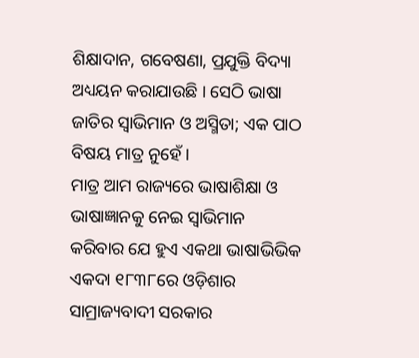ଶିକ୍ଷାଦାନ, ଗବେଷଣା, ପ୍ରଯୁକ୍ତି ବିଦ୍ୟା ଅଧ୍ୟୟନ କରାଯାଉଛି । ସେଠି ଭାଷା ଜାତିର ସ୍ବାଭିମାନ ଓ ଅସ୍ମିତା; ଏକ ପାଠ ବିଷୟ ମାତ୍ର ନୁହେଁ ।
ମାତ୍ର ଆମ ରାଜ୍ୟରେ ଭାଷାଶିକ୍ଷା ଓ ଭାଷାଜ୍ଞାନକୁ ନେଇ ସ୍ବାଭିମାନ କରିବାର ଯେ ହୁଏ ଏକଥା ଭାଷାଭିଭିକ ଏକଦା ୧୮୩୮ରେ ଓଡ଼ିଶାର ସାମ୍ରାଜ୍ୟବାଦୀ ସରକାର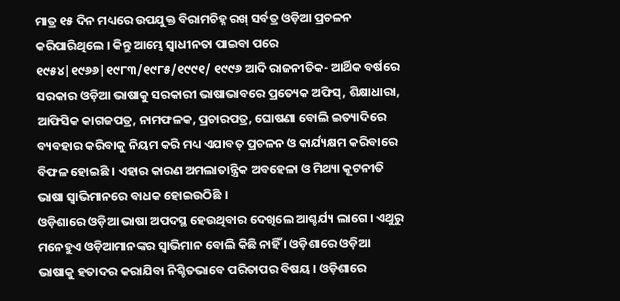ମାତ୍ର ୧୫ ଦିନ ମଧ୍ୟରେ ଉପଯୁକ୍ତ ବିରାମଚିହ୍ନ ରଖ୍ ସର୍ବତ୍ର ଓଡ଼ିଆ ପ୍ରଚଳନ କରିପାରିଥିଲେ । କିନ୍ତୁ ଆମ୍ଭେ ସ୍ବାଧୀନତା ପାଇବା ପରେ ୧୯୫୪|୧୯୬୬|୧୯୮୩/୧୯୮୫/୧୯୯୧/ ୧୯୯୬ ଆଦି ରାଜନୀତିକ- ଆର୍ଥିକ ବର୍ଷରେ ସରକାର ଓଡ଼ିଆ ଭାଷାକୁ ସରକାରୀ ଭାଷାଭାବରେ ପ୍ରତ୍ୟେକ ଅଫିସ୍, ଶିକ୍ଷାଧାରା, ଆଫିସିକ କାଗଜପତ୍ର, ନାମଫଳକ, ପ୍ରଚାରପତ୍ର, ଘୋଷଣା ବୋଲି ଇତ୍ୟାଦିରେ ବ୍ୟବହାର କରିବାକୁ ନିୟମ କରି ମଧ୍ୟ ଏଯାବତ୍ ପ୍ରଚଳନ ଓ କାର୍ଯ୍ୟକ୍ଷମ କରିବାରେ ବିଫଳ ହୋଇଛି । ଏହାର କାରଣ ଅମଲାତାନ୍ତ୍ରିକ ଅବହେଳା ଓ ମିଥ୍ୟା କୂଟନୀତି ଭାଷା ସ୍ବାଭିମାନରେ ବାଧକ ହୋଇଉଠିଛି ।
ଓଡ଼ିଶାରେ ଓଡ଼ିଆ ଭାଷା ଅପଦସ୍ଥ ହେଉଥିବାର ଦେଖିଲେ ଆଶ୍ଚର୍ଯ୍ୟ ଲାଗେ । ଏଥୁରୁ ମନେହୁଏ ଓଡ଼ିଆମାନଙ୍କର ସ୍ବାଭିମାନ ବୋଲି କିଛି ନାହିଁ । ଓଡ଼ିଶାରେ ଓଡ଼ିଆ ଭାଷାକୁ ହତାଦର କରାଯିବା ନିଶ୍ଚିତଭାବେ ପରିତାପର ବିଷୟ । ଓଡ଼ିଶାରେ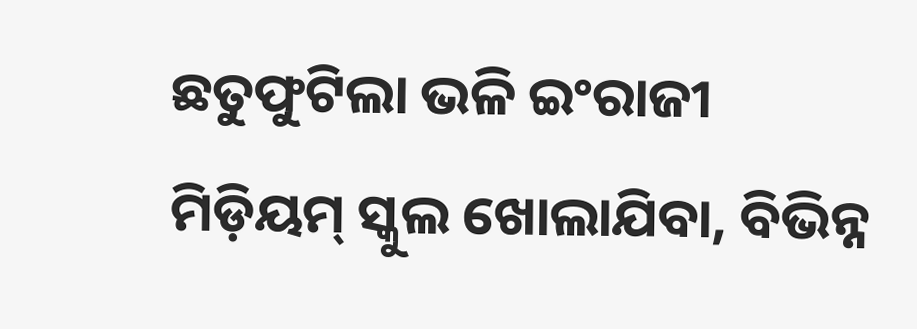ଛତୁଫୁଟିଲା ଭଳି ଇଂରାଜୀ ମିଡ଼ିୟମ୍ ସ୍କୁଲ ଖୋଲାଯିବା, ବିଭିନ୍ନ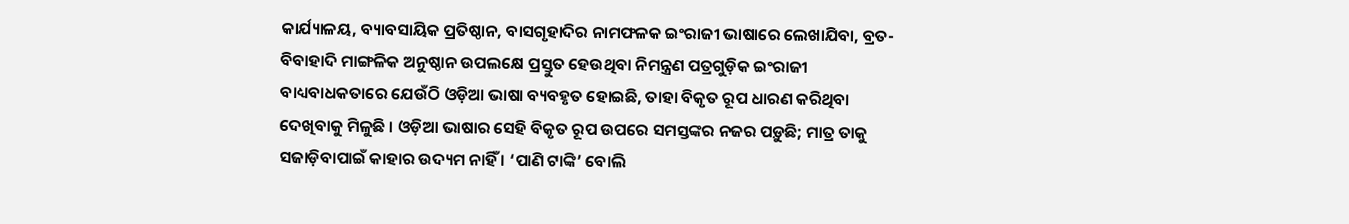କାର୍ଯ୍ୟାଳୟ, ବ୍ୟାବସାୟିକ ପ୍ରତିଷ୍ଠାନ, ବାସଗୃହାଦିର ନାମଫଳକ ଇଂରାଜୀ ଭାଷାରେ ଲେଖାଯିବା, ବ୍ରତ-ବିବାହାଦି ମାଙ୍ଗଳିକ ଅନୁଷ୍ଠାନ ଉପଲକ୍ଷେ ପ୍ରସ୍ତୁତ ହେଉଥିବା ନିମନ୍ତ୍ରଣ ପତ୍ରଗୁଡ଼ିକ ଇଂରାଜୀ ବାଧ୍ୟବାଧକତାରେ ଯେଉଁଠି ଓଡ଼ିଆ ଭାଷା ବ୍ୟବହୃତ ହୋଇଛି, ତାହା ବିକୃତ ରୂପ ଧାରଣ କରିଥିବା ଦେଖିବାକୁ ମିଳୁଛି । ଓଡ଼ିଆ ଭାଷାର ସେହି ବିକୃତ ରୂପ ଉପରେ ସମସ୍ତଙ୍କର ନଜର ପଡ଼ୁଛି; ମାତ୍ର ତାକୁ ସଜାଡ଼ିବାପାଇଁ କାହାର ଉଦ୍ୟମ ନାହିଁ । ‘ପାଣି ଟାଙ୍କି’ ବୋଲି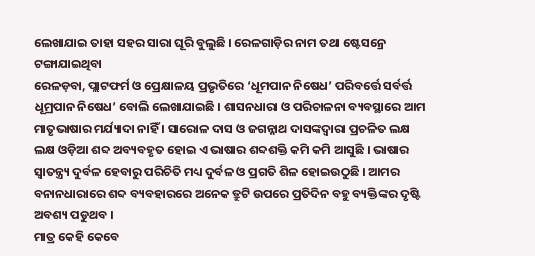ଲେଖାଯାଇ ତାହା ସହର ସାରା ଘୂରି ବୁଲୁଛି । ରେଳଗାଡ଼ିର ନାମ ତଥା ଷ୍ଟେସନ୍ରେ ଟଙ୍ଗାଯାଇଥିବା
ରେଳଡ଼ବା, ପ୍ଲାଟଫର୍ମ ଓ ପ୍ରେକ୍ଷାଳୟ ପ୍ରଭୃତିରେ ‘ଧୂମପାନ ନିଷେଧ’ ପରିବର୍ତ୍ତେ ସର୍ବର୍ତ୍ତ ଧୂମ୍ରପାନ ନିଷେଧ’ ବୋଲି ଲେଖାଯାଇଛି । ଶାସନଧାରା ଓ ପରିଚାଳନା ବ୍ୟବସ୍ଥାରେ ଆମ ମାତୃଭାଷାର ମର୍ଯ୍ୟାଦା ନାହିଁ । ସାରୋଳ ଦାସ ଓ ଜଗନ୍ନାଥ ଦାସଙ୍କଦ୍ୱାରା ପ୍ରଚଳିତ ଲକ୍ଷ ଲକ୍ଷ ଓଡ଼ିଆ ଶବ୍ଦ ଅବ୍ୟବହୃତ ହୋଇ ଏ ଭାଷାର ଶବ୍ଦଶକ୍ତି କମି କମି ଆସୁଛି । ଭାଷାର ସ୍ବାତନ୍ତ୍ର୍ୟ ଦୁର୍ବଳ ହେବାରୁ ପରିଚିତି ମଧ୍ୟ ଦୁର୍ବଳ ଓ ପ୍ରଗତି ଶିଳ ହୋଇଉଠୁଛି । ଆମର ବନାନଧାରାରେ ଶବ୍ଦ ବ୍ୟବହାରରେ ଅନେକ ତ୍ରୁଟି ଉପରେ ପ୍ରତିଦିନ ବହୁ ବ୍ୟକ୍ତିଙ୍କର ଦୃଷ୍ଟି ଅବଶ୍ୟ ପଡୁଥବ ।
ମାତ୍ର କେହି କେବେ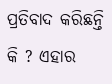ପ୍ରତିବାଦ କରିଛନ୍ତି କି ? ଏହାର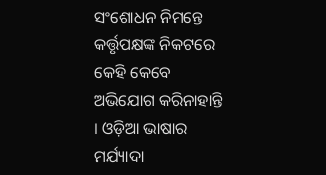ସଂଶୋଧନ ନିମନ୍ତେ କର୍ତ୍ତୃପକ୍ଷଙ୍କ ନିକଟରେ କେହି କେବେ ଅଭିଯୋଗ କରିନାହାନ୍ତି । ଓଡ଼ିଆ ଭାଷାର ମର୍ଯ୍ୟାଦା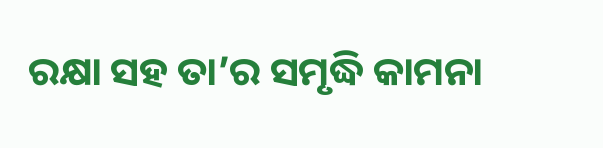ରକ୍ଷା ସହ ତା’ର ସମୃଦ୍ଧି କାମନା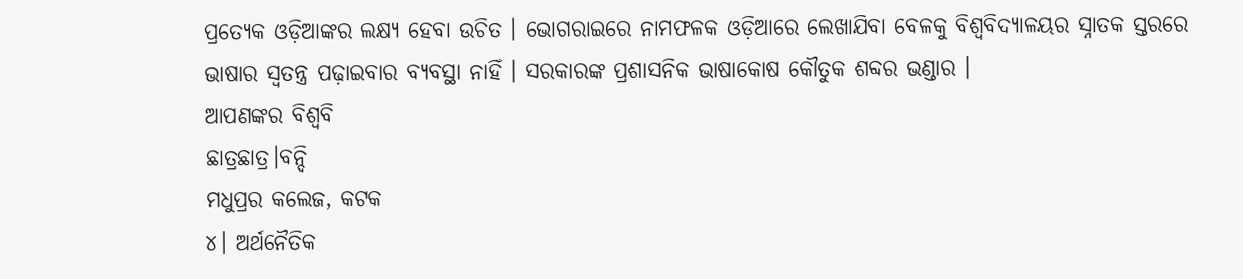ପ୍ରତ୍ୟେକ ଓଡ଼ିଆଙ୍କର ଲକ୍ଷ୍ୟ ହେବା ଉଚିତ । ଭୋଗରାଇରେ ନାମଫଳକ ଓଡ଼ିଆରେ ଲେଖାଯିବା ବେଳକୁ ବିଶ୍ବବିଦ୍ୟାଳୟର ସ୍ନାତକ ସ୍ତରରେ ଭାଷାର ସ୍ବତନ୍ତ୍ର ପଢ଼ାଇବାର ବ୍ୟବସ୍ଥା ନାହିଁ । ସରକାରଙ୍କ ପ୍ରଶାସନିକ ଭାଷାକୋଷ କୌତୁକ ଶବ୍ଦର ଭଣ୍ଡାର ।
ଆପଣଙ୍କର ବିଶ୍ୱବି
ଛାତ୍ରଛାତ୍ର।ବନ୍ଦି
ମଧୁପ୍ରର କଲେଜ, କଟକ
୪। ଅର୍ଥନୈତିକ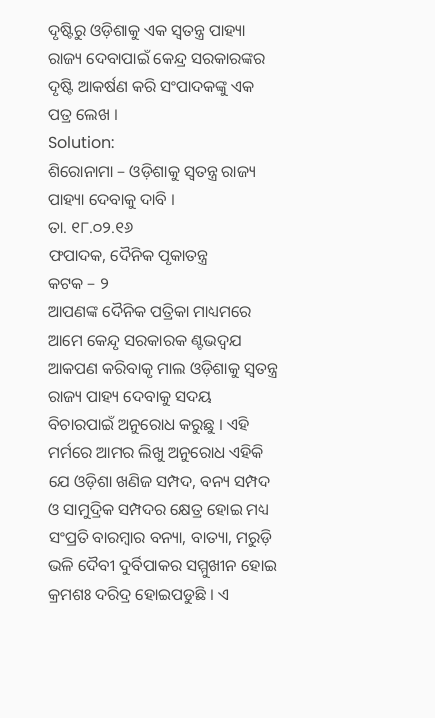ଦୃଷ୍ଟିରୁ ଓଡ଼ିଶାକୁ ଏକ ସ୍ଵତନ୍ତ୍ର ପାହ୍ୟା ରାଜ୍ୟ ଦେବାପାଇଁ କେନ୍ଦ୍ର ସରକାରଙ୍କର ଦୃଷ୍ଟି ଆକର୍ଷଣ କରି ସଂପାଦକଙ୍କୁ ଏକ ପତ୍ର ଲେଖ ।
Solution:
ଶିରୋନାମା – ଓଡ଼ିଶାକୁ ସ୍ୱତନ୍ତ୍ର ରାଜ୍ୟ ପାହ୍ୟା ଦେବାକୁ ଦାବି ।
ତା. ୧୮.୦୨.୧୬
ଫପାଦକ, ଦୈନିକ ପୃକାତନ୍ତ୍ର
କଟକ – ୨
ଆପଣଙ୍କ ଦୈନିକ ପତ୍ରିକା ମାଧ୍ୟମରେ ଆମେ କେନ୍ଦୃ ସରକାରକ ଣ୍ଟଭଦ୍ଵଯ ଆକପଣ କରିବାକୃ ମାଲ ଓଡ଼ିଶାକୁ ସ୍ଵତନ୍ତ୍ର ରାଜ୍ୟ ପାହ୍ୟ ଦେବାକୁ ସଦୟ ବିଚାରପାଇଁ ଅନୁରୋଧ କରୁଛୁ । ଏହି ମର୍ମରେ ଆମର ଲିଖୁ ଅନୁରୋଧ ଏହିକି ଯେ ଓଡ଼ିଶା ଖଣିଜ ସମ୍ପଦ, ବନ୍ୟ ସମ୍ପଦ ଓ ସାମୁଦ୍ରିକ ସମ୍ପଦର କ୍ଷେତ୍ର ହୋଇ ମଧ୍ୟ ସଂପ୍ରତି ବାରମ୍ବାର ବନ୍ୟା, ବାତ୍ୟା, ମରୁଡ଼ି ଭଳି ଦୈବୀ ଦୁର୍ବିପାକର ସମ୍ମୁଖୀନ ହୋଇ କ୍ରମଶଃ ଦରିଦ୍ର ହୋଇପଡୁଛି । ଏ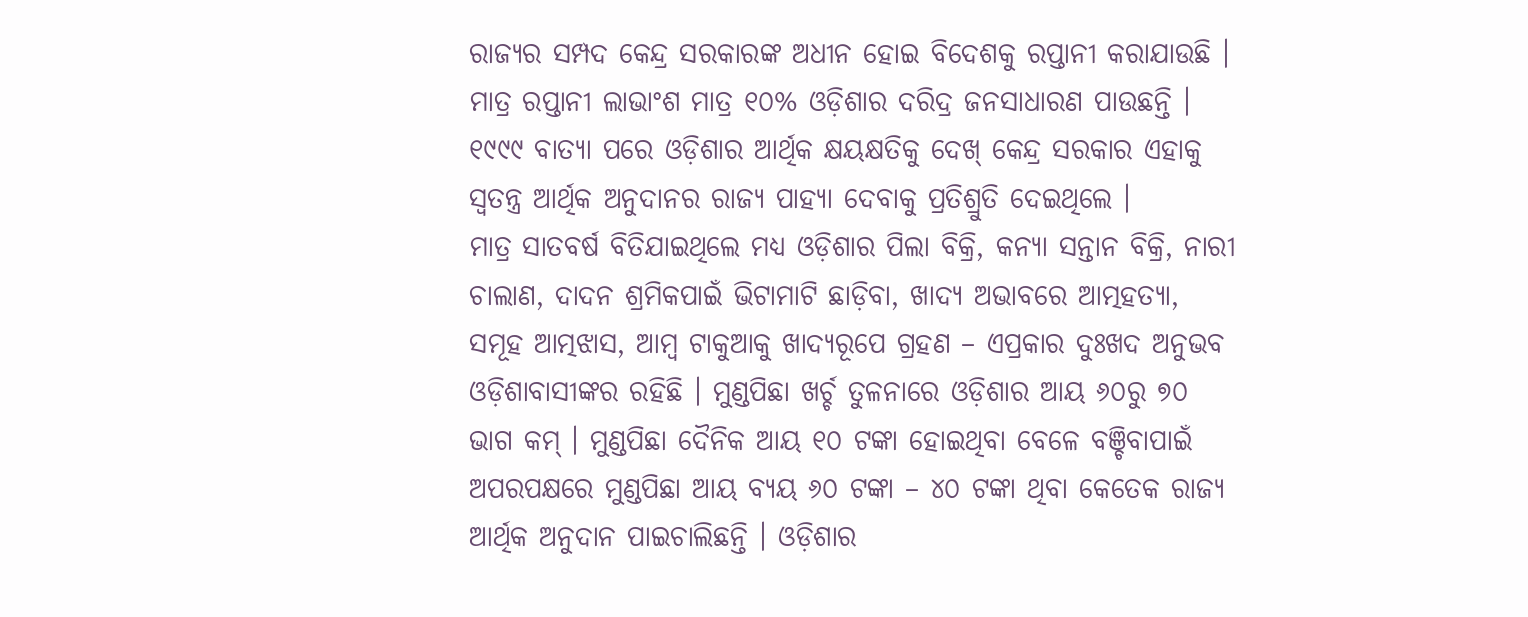ରାଜ୍ୟର ସମ୍ପଦ କେନ୍ଦ୍ର ସରକାରଙ୍କ ଅଧୀନ ହୋଇ ବିଦେଶକୁ ରପ୍ତାନୀ କରାଯାଉଛି । ମାତ୍ର ରପ୍ତାନୀ ଲାଭାଂଶ ମାତ୍ର ୧୦% ଓଡ଼ିଶାର ଦରିଦ୍ର ଜନସାଧାରଣ ପାଉଛନ୍ତି । ୧୯୯୯ ବାତ୍ୟା ପରେ ଓଡ଼ିଶାର ଆର୍ଥିକ କ୍ଷୟକ୍ଷତିକୁ ଦେଖ୍ କେନ୍ଦ୍ର ସରକାର ଏହାକୁ ସ୍ବତନ୍ତ୍ର ଆର୍ଥିକ ଅନୁଦାନର ରାଜ୍ୟ ପାହ୍ୟା ଦେବାକୁ ପ୍ରତିଶ୍ରୁତି ଦେଇଥିଲେ ।
ମାତ୍ର ସାତବର୍ଷ ବିତିଯାଇଥିଲେ ମଧ୍ୟ ଓଡ଼ିଶାର ପିଲା ବିକ୍ରି, କନ୍ୟା ସନ୍ତାନ ବିକ୍ରି, ନାରୀ ଚାଲାଣ, ଦାଦନ ଶ୍ରମିକପାଇଁ ଭିଟାମାଟି ଛାଡ଼ିବା, ଖାଦ୍ୟ ଅଭାବରେ ଆତ୍ମହତ୍ୟା, ସମୂହ ଆତ୍ମଝାସ, ଆମ୍ବ ଟାକୁଆକୁ ଖାଦ୍ୟରୂପେ ଗ୍ରହଣ – ଏପ୍ରକାର ଦୁଃଖଦ ଅନୁଭବ ଓଡ଼ିଶାବାସୀଙ୍କର ରହିଛି । ମୁଣ୍ଡପିଛା ଖର୍ଚ୍ଚ ତୁଳନାରେ ଓଡ଼ିଶାର ଆୟ ୬୦ରୁ ୭୦ ଭାଗ କମ୍ । ମୁଣ୍ଡପିଛା ଦୈନିକ ଆୟ ୧୦ ଟଙ୍କା ହୋଇଥିବା ବେଳେ ବଞ୍ଚିବାପାଇଁ ଅପରପକ୍ଷରେ ମୁଣ୍ଡପିଛା ଆୟ ବ୍ୟୟ ୬୦ ଟଙ୍କା – ୪୦ ଟଙ୍କା ଥିବା କେତେକ ରାଜ୍ୟ ଆର୍ଥିକ ଅନୁଦାନ ପାଇଚାଲିଛନ୍ତି । ଓଡ଼ିଶାର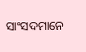ସାଂସଦମାନେ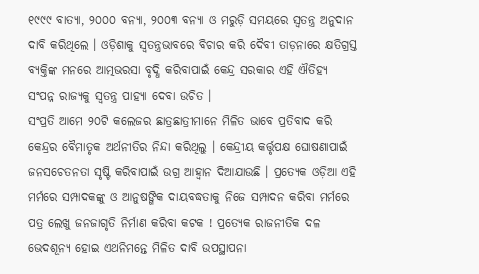୧୯୯୯ ବାତ୍ୟା, ୨୦୦୦ ବନ୍ୟା, ୨୦୦୩ ବନ୍ୟା ଓ ମରୁଡ଼ି ସମୟରେ ସ୍ୱତନ୍ତ୍ର ଅନୁଦାନ ଦାବି କରିଥିଲେ । ଓଡ଼ିଶାକୁ ସ୍ୱତନ୍ତ୍ରଭାବରେ ବିଚାର କରି ଦୈବୀ ତାଡ଼ନାରେ କ୍ଷତିଗ୍ରସ୍ତ ବ୍ୟକ୍ତିଙ୍କ ମନରେ ଆତ୍ମଭରସା ବୃଦ୍ଧି କରିବାପାଇଁ କେନ୍ଦ୍ର ସରକାର ଏହି ଐତିହ୍ୟ ସଂପନ୍ନ ରାଜ୍ୟକୁ ସ୍ୱତନ୍ତ୍ର ପାହ୍ୟା ଦେବା ଉଚିତ ।
ସଂପ୍ରତି ଆମେ ୨୦ଟି କଲେଜର ଛାତ୍ରଛାତ୍ରୀମାନେ ମିଳିତ ଭାବେ ପ୍ରତିବାଦ କରି କେନ୍ଦ୍ରର ବୈମାତୃକ ଅର୍ଥନୀତିର ନିନ୍ଦା କରିଥିଲୁ । କେନ୍ଦ୍ରୀୟ କର୍ତ୍ତୃପକ୍ଷ ଘୋଷଣାପାଇଁ ଜନସଚେତନତା ସୃଷ୍ଟି କରିବାପାଇଁ ଉଗ୍ର ଆହ୍ଵାନ ଦିଆଯାଉଛି । ପ୍ରତ୍ୟେକ ଓଡ଼ିଆ ଏହି ମର୍ମରେ ସମ୍ପାଦକଙ୍କୁ ଓ ଆନୁଷଙ୍ଗିକ ଦାୟବଦ୍ଧତାକୁ ନିଜେ ସମ୍ପାଦନ କରିବା ମର୍ମରେ ପତ୍ର ଲେଖୁ ଜନଜାଗୃତି ନିର୍ମାଣ କରିବା କଟକ ! ପ୍ରତ୍ୟେକ ରାଜନୀତିକ ଦଳ ଭେଦଶୂନ୍ୟ ହୋଇ ଏଥନିମନ୍ତେ ମିଳିତ ଦାବି ଉପସ୍ଥାପନା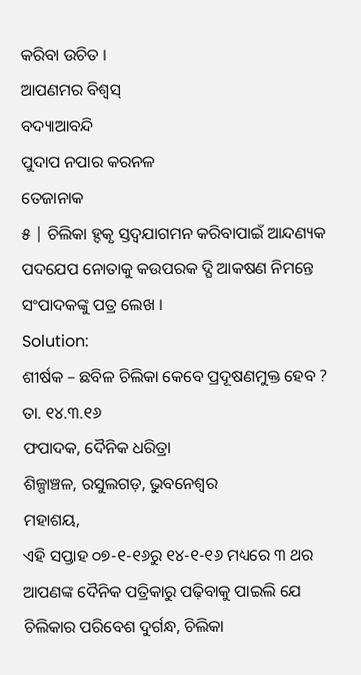କରିବା ଉଚିତ ।
ଆପଣମର ବିଶ୍ଵସ୍
ବଦ୍ୟାଆବନ୍ଦି
ପୁଦାପ ନପାର କରନଳ
ତେଜାନାକ
୫ | ଚିଲିକା ହ୍ଦକୃ ସ୍ତଦ୍ବଯାଗମନ କରିବାପାଇଁ ଆନ୍ଦଣ୍ୟକ ପଦଯେପ ନୋତାକୁ କଉପରକ ଦ୍ଘି ଆକଷଣ ନିମନ୍ତେ ସଂପାଦକଙ୍କୁ ପତ୍ର ଲେଖ ।
Solution:
ଶୀର୍ଷକ – ଛବିଳ ଚିଲିକା କେବେ ପ୍ରଦୂଷଣମୁକ୍ତ ହେବ ?
ତା. ୧୪.୩.୧୬
ଫପାଦକ, ଦୈନିକ ଧରିତ୍ରା
ଶିଳ୍ପାଞ୍ଚଳ, ରସୁଲଗଡ଼, ଭୁବନେଶ୍ୱର
ମହାଶୟ,
ଏହି ସପ୍ତାହ ୦୭-୧-୧୬ରୁ ୧୪-୧-୧୬ ମଧ୍ୟରେ ୩ ଥର ଆପଣଙ୍କ ଦୈନିକ ପତ୍ରିକାରୁ ପଢ଼ିବାକୁ ପାଇଲି ଯେ ଚିଲିକାର ପରିବେଶ ଦୁର୍ଗନ୍ଧ, ଚିଲିକା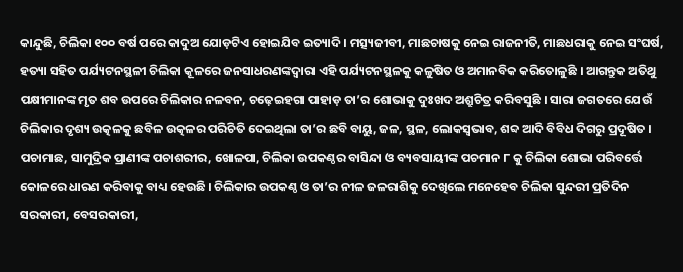କାନ୍ଦୁଛି, ଚିଲିକା ୧୦୦ ବର୍ଷ ପରେ କାଦୁଅ ଯୋଡ଼ଟିଏ ହୋଇଯିବ ଇତ୍ୟାଦି । ମତ୍ସ୍ୟଜୀବୀ, ମାଛଚାଷକୁ ନେଇ ରାଜନୀତି, ମାଛଧରାକୁ ନେଇ ସଂଘର୍ଷ, ହତ୍ୟା ସହିତ ପର୍ଯ୍ୟଟନସ୍ଥଳୀ ଚିଲିକା କୂଳରେ ଜନସାଧରଣଙ୍କଦ୍ବାରା ଏହି ପର୍ଯ୍ୟଟନସ୍ଥଳକୁ କଳୁଷିତ ଓ ଅମାନବିକ କରିତୋଳୁଛି । ଆଗନ୍ତୁକ ଅତିଥୁ ପକ୍ଷୀମାନଙ୍କ ମୃତ ଶବ ଉପରେ ଚିଲିକାର ନଳବନ, ଚଢ଼େଇହଗା ପାହାଡ଼ ତା’ର ଶୋଭାକୁ ଦୁଃଖଦ ଅଶ୍ରୁଚିତ୍ର କରିବସୁଛି । ସାରା ଜଗତରେ ଯେଉଁ ଚିଲିକାର ଦୃଶ୍ୟ ଉତ୍କଳକୁ ଛବିଳ ଉତ୍କଳର ପରିଚିତି ଦେଇଥିଲା ତା’ର ଛବି ବାୟୁ, ଜଳ, ସ୍ଥଳ, ଲୋକସ୍ଵଭାବ, ଶବ୍ଦ ଆଦି ବିବିଧ ଦିଗରୁ ପ୍ରଦୂଷିତ । ପଚାମାଛ, ସାମୁଦ୍ରିକ ପ୍ରାଣୀଙ୍କ ପଚାଶରୀର, ଖୋଳପା, ଚିଲିକା ଉପକଣ୍ଠର ବାସିନ୍ଦା ଓ ବ୍ୟବସାୟୀଙ୍କ ପଚମାନ ୮ କୁ ଚିଲିକା ଶୋଭା ପରିବର୍ତ୍ତେ କୋଳରେ ଧାରଣ କରିବାକୁ ବାଧ୍ୟ ହେଉଛି । ଚିଲିକାର ଉପକଣ୍ଠ ଓ ତା’ର ନୀଳ ଜଳରାଶିକୁ ଦେଖିଲେ ମନେହେବ ଚିଲିକା ସୁନ୍ଦରୀ ପ୍ରତିଦିନ ସରକାରୀ, ବେସରକାରୀ,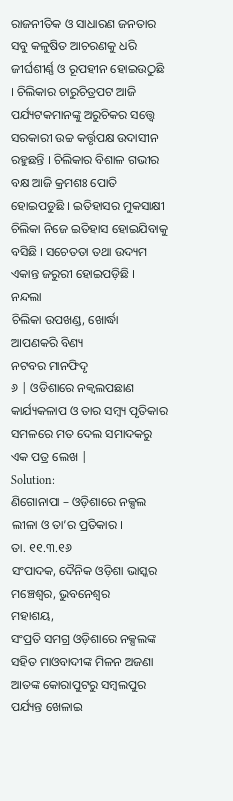ରାଜନୀତିକ ଓ ସାଧାରଣ ଜନତାର ସବୁ କଳୁଷିତ ଆଚରଣକୁ ଧରି ଜୀର୍ଘଶୀର୍ଣ୍ଣ ଓ ରୂପହୀନ ହୋଇଉଠୁଛି । ଚିଲିକାର ଚାରୁଚିତ୍ରପଟ ଆଜି ପର୍ଯ୍ୟଟକମାନଙ୍କୁ ଅରୁଚିକର ସତ୍ତ୍ବେ ସରକାରୀ ଉଚ୍ଚ କର୍ତ୍ତୃପକ୍ଷ ଉଦାସୀନ ରହୁଛନ୍ତି । ଚିଲିକାର ବିଶାଳ ଗଭୀର ବକ୍ଷ ଆଜି କ୍ରମଶଃ ପୋତି ହୋଇପଡୁଛି । ଇତିହାସର ମୁକସାକ୍ଷୀ ଚିଲିକା ନିଜେ ଇତିହାସ ହୋଇଯିବାକୁ ବସିଛି । ସଚେତତା ତଥା ଉଦ୍ୟମ ଏକାନ୍ତ ଜରୁରୀ ହୋଇପଡ଼ିଛି ।
ନନ୍ଦଲା
ଚିଲିକା ଉପଖଣ୍ଡ, ଖୋର୍ଦ୍ଧା
ଆପଣକରି ବିଣ୍ୟ
ନଟବର ମାନଫିଦୃ
୬ | ଓଡିଶାରେ ନକ୍ଵଲପଛାଣ କାର୍ଯ୍ୟକଳାପ ଓ ତାର ସମ୍ବ୍ୟ ପୃତିକାର ସମଳରେ ମତ ଦେଲ ସମାଦକରୁ ଏକ ପତ୍ର ଲେଖ |
Solution:
ଣିଗୋନାପା – ଓଡ଼ିଶାରେ ନକ୍ସଲ ଲୀଳା ଓ ତା’ର ପ୍ରତିକାର ।
ତା. ୧୧.୩.୧୬
ସଂପାଦକ, ଦୈନିକ ଓଡ଼ିଶା ଭାସ୍କର
ମଞ୍ଚେଶ୍ଵର, ଭୁବନେଶ୍ବର
ମହାଶୟ,
ସଂପ୍ରତି ସମଗ୍ର ଓଡ଼ିଶାରେ ନକ୍ସଲଙ୍କ ସହିତ ମାଓବାଦୀଙ୍କ ମିଳନ ଅଜଣା ଆତଙ୍କ କୋରାପୁଟରୁ ସମ୍ବଲପୁର ପର୍ଯ୍ୟନ୍ତ ଖେଳାଇ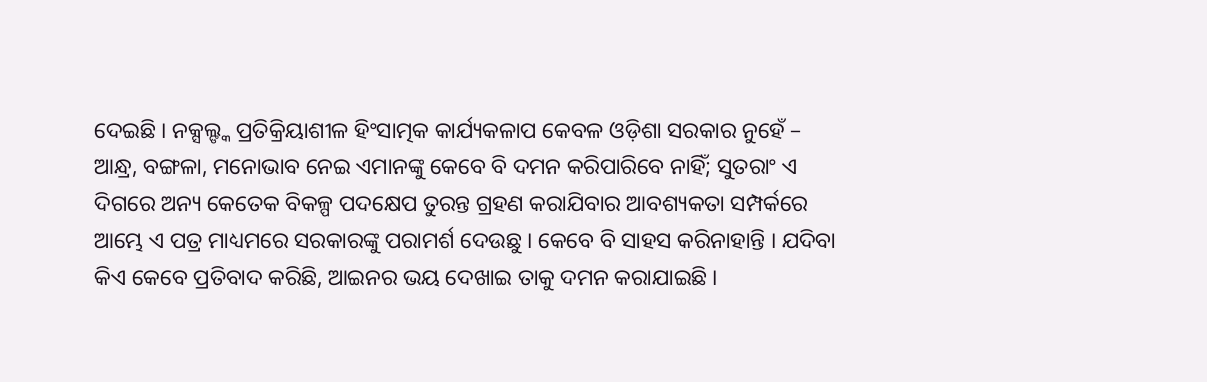ଦେଇଛି । ନକ୍ସଲ୍ଙ୍କ ପ୍ରତିକ୍ରିୟାଶୀଳ ହିଂସାତ୍ମକ କାର୍ଯ୍ୟକଳାପ କେବଳ ଓଡ଼ିଶା ସରକାର ନୁହେଁ – ଆନ୍ଧ୍ର, ବଙ୍ଗଳା, ମନୋଭାବ ନେଇ ଏମାନଙ୍କୁ କେବେ ବି ଦମନ କରିପାରିବେ ନାହିଁ; ସୁତରାଂ ଏ ଦିଗରେ ଅନ୍ୟ କେତେକ ବିକଳ୍ପ ପଦକ୍ଷେପ ତୁରନ୍ତ ଗ୍ରହଣ କରାଯିବାର ଆବଶ୍ୟକତା ସମ୍ପର୍କରେ ଆମ୍ଭେ ଏ ପତ୍ର ମାଧ୍ୟମରେ ସରକାରଙ୍କୁ ପରାମର୍ଶ ଦେଉଛୁ । କେବେ ବି ସାହସ କରିନାହାନ୍ତି । ଯଦିବା କିଏ କେବେ ପ୍ରତିବାଦ କରିଛି, ଆଇନର ଭୟ ଦେଖାଇ ତାକୁ ଦମନ କରାଯାଇଛି ।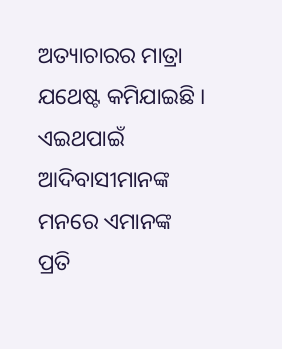ଅତ୍ୟାଚାରର ମାତ୍ରା ଯଥେଷ୍ଟ କମିଯାଇଛି । ଏଇଥପାଇଁ ଆଦିବାସୀମାନଙ୍କ ମନରେ ଏମାନଙ୍କ ପ୍ରତି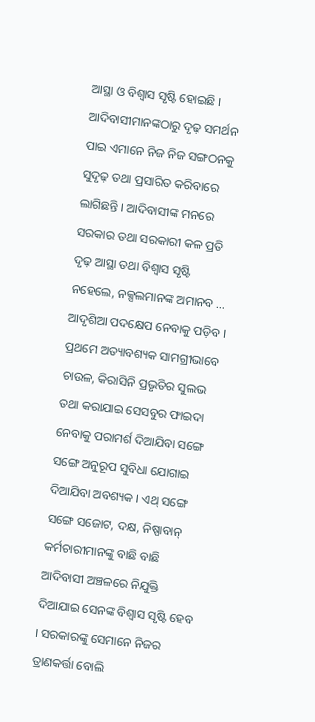ଆସ୍ଥା ଓ ବିଶ୍ବାସ ସୃଷ୍ଟି ହୋଇଛି ।
ଆଦିବାସୀମାନଙ୍କଠାରୁ ଦୃଢ଼ ସମର୍ଥନ ପାଇ ଏମାନେ ନିଜ ନିଜ ସଙ୍ଗଠନକୁ ସୁଦୃଢ଼ ତଥା ପ୍ରସାରିତ କରିବାରେ ଲାଗିଛନ୍ତି । ଆଦିବାସୀଙ୍କ ମନରେ ସରକାର ତଥା ସରକାରୀ କଳ ପ୍ରତି ଦୃଢ଼ ଆସ୍ଥା ତଥା ବିଶ୍ବାସ ସୃଷ୍ଟି ନହେଲେ, ନକ୍ସଲମାନଙ୍କ ଅମାନବ … ଆଦୃଶିଆ ପଦକ୍ଷେପ ନେବାକୁ ପଡ଼ିବ । ପ୍ରଥମେ ଅତ୍ୟାବଶ୍ୟକ ସାମଗ୍ରୀଭାବେ ଚାଉଳ, କିରାସିନି ପ୍ରଭୃତିର ସୁଲଭ ତଥା କରାଯାଇ ସେସବୁର ଫାଇଦା ନେବାକୁ ପରାମର୍ଶ ଦିଆଯିବା ସଙ୍ଗେ ସଙ୍ଗେ ଅନୁରୂପ ସୁବିଧା ଯୋଗାଇ ଦିଆଯିବା ଅବଶ୍ୟକ । ଏଥ୍ ସଙ୍ଗେ ସଙ୍ଗେ ସଜୋଟ, ଦକ୍ଷ, ନିଷ୍ପାବାନ୍ କର୍ମଚାରୀମାନଙ୍କୁ ବାଛି ବାଛି ଆଦିବାସୀ ଅଞ୍ଚଳରେ ନିଯୁକ୍ତି ଦିଆଯାଇ ସେନଙ୍କ ବିଶ୍ୱାସ ସୃଷ୍ଟି ହେବ । ସରକାରଙ୍କୁ ସେମାନେ ନିଜର ତ୍ରାଣକର୍ତ୍ତା ବୋଲି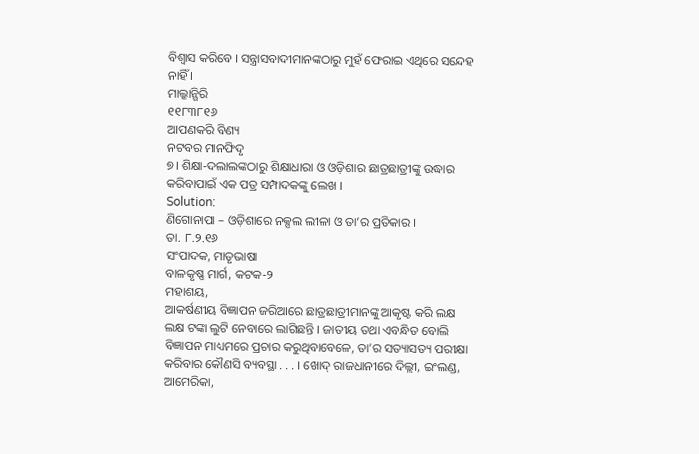ବିଶ୍ୱାସ କରିବେ । ସନ୍ତ୍ରାସବାଦୀମାନଙ୍କଠାରୁ ମୁହଁ ଫେରାଇ ଏଥିରେ ସନ୍ଦେହ ନାହିଁ ।
ମାଲ୍କାନ୍ଗିରି
୧୧୮୩୮୧୬
ଆପଣକରି ବିଣ୍ୟ
ନଟବର ମାନଫିଦୃ
୭। ଶିକ୍ଷା-ଦଲାଲଙ୍କଠାରୁ ଶିକ୍ଷାଧାରା ଓ ଓଡ଼ିଶାର ଛାତ୍ରଛାତ୍ରୀଙ୍କୁ ଉଦ୍ଧାର କରିବାପାଇଁ ଏକ ପତ୍ର ସମ୍ପାଦକଙ୍କୁ ଲେଖ ।
Solution:
ଣିଗୋନାପା – ଓଡ଼ିଶାରେ ନକ୍ସଲ ଲୀଳା ଓ ତା’ର ପ୍ରତିକାର ।
ତା. ୮.୨.୧୬
ସଂପାଦକ, ମାତୃଭାଷା
ବାଳକୃଷ୍ଣ ମାର୍ଗ, କଟକ-୨
ମହାଶୟ,
ଆକର୍ଷଣୀୟ ବିଜ୍ଞାପନ ଜରିଆରେ ଛାତ୍ରଛାତ୍ରୀମାନଙ୍କୁ ଆକୃଷ୍ଟ କରି ଲକ୍ଷ ଲକ୍ଷ ଟଙ୍କା ଲୁଟି ନେବାରେ ଲାଗିଛନ୍ତି । ଜାତୀୟ ତଥା ଏବନ୍ଧିତ ବୋଲି ବିଜ୍ଞାପନ ମାଧ୍ୟମରେ ପ୍ରଚାର କରୁଥିବାବେଳେ, ତା’ର ସତ୍ୟାସତ୍ୟ ପରୀକ୍ଷା କରିବାର କୌଣସି ବ୍ୟବସ୍ଥା . . . । ଖୋଦ୍ ରାଜଧାନୀରେ ଦିଲ୍ଲୀ, ଇଂଲଣ୍ଡ, ଆମେରିକା,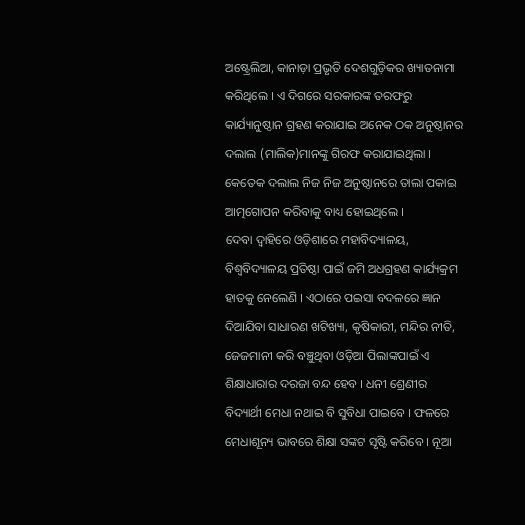ଅଷ୍ଟ୍ରେଲିଆ, କାନାଡ଼ା ପ୍ରଭୃତି ଦେଶଗୁଡ଼ିକର ଖ୍ୟାତନାମା କରିଥିଲେ । ଏ ଦିଗରେ ସରକାରଙ୍କ ତରଫରୁ କାର୍ଯ୍ୟାନୁଷ୍ଠାନ ଗ୍ରହଣ କରାଯାଇ ଅନେକ ଠକ ଅନୁଷ୍ଠାନର ଦଲାଲ (ମାଲିକ)ମାନଙ୍କୁ ଗିରଫ କରାଯାଇଥିଲା । କେତେକ ଦଲାଲ ନିଜ ନିଜ ଅନୁଷ୍ଠାନରେ ତାଲା ପକାଇ ଆତ୍ମଗୋପନ କରିବାକୁ ବାଧ୍ୟ ହୋଇଥିଲେ ।
ଦେବା ଦ୍ଵାହିରେ ଓଡ଼ିଶାରେ ମହାବିଦ୍ୟାଳୟ, ବିଶ୍ଵବିଦ୍ୟାଳୟ ପ୍ରତିଷ୍ଠା ପାଇଁ ଜମି ଅଧଗ୍ରହଣ କାର୍ଯ୍ୟକ୍ରମ ହାତକୁ ନେଲେଣି । ଏଠାରେ ପଇସା ବଦଳରେ ଜ୍ଞାନ ଦିଆଯିବା ସାଧାରଣ ଖଟିଖ୍ୟା, କୃଷିକାରୀ, ମନ୍ଦିର ନୀତି, ଜେଜମାନୀ କରି ବଞ୍ଚୁଥିବା ଓଡ଼ିଆ ପିଲାଙ୍କପାଇଁ ଏ ଶିକ୍ଷାଧାରାର ଦରଜା ବନ୍ଦ ହେବ । ଧନୀ ଶ୍ରେଣୀର ବିଦ୍ୟାର୍ଥୀ ମେଧା ନଥାଇ ବି ସୁବିଧା ପାଇବେ । ଫଳରେ ମେଧାଶୂନ୍ୟ ଭାବରେ ଶିକ୍ଷା ସଙ୍କଟ ସୃଷ୍ଟି କରିବେ । ନୂଆ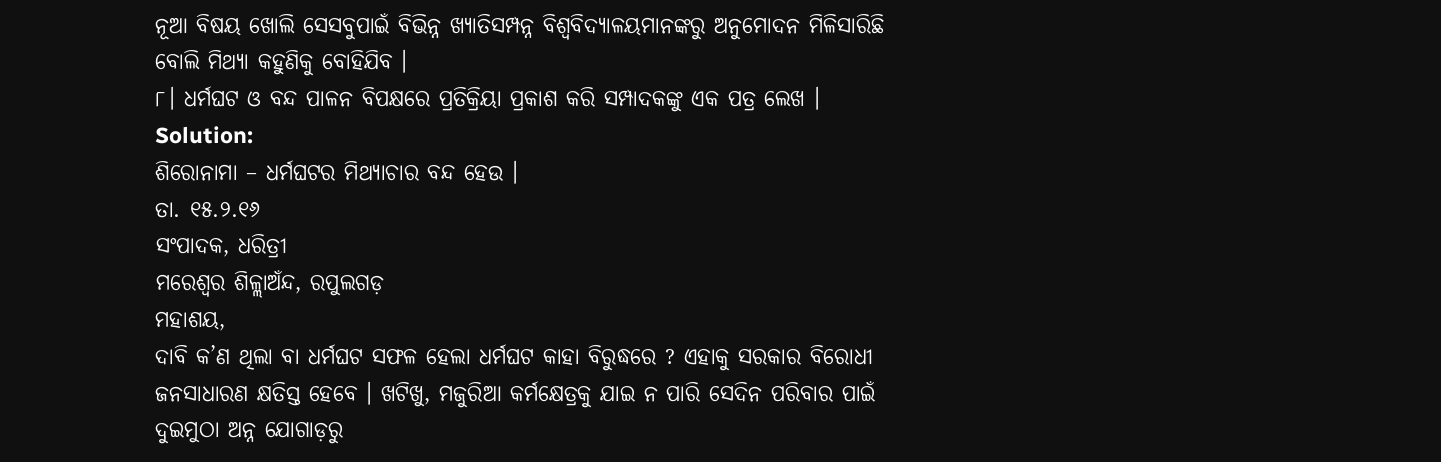ନୂଆ ବିଷୟ ଖୋଲି ସେସବୁପାଇଁ ବିଭିନ୍ନ ଖ୍ୟାତିସମ୍ପନ୍ନ ବିଶ୍ଵବିଦ୍ୟାଳୟମାନଙ୍କରୁ ଅନୁମୋଦନ ମିଳିସାରିଛି ବୋଲି ମିଥ୍ୟା କହୁଣିକୁ ବୋହିଯିବ ।
୮। ଧର୍ମଘଟ ଓ ବନ୍ଦ ପାଳନ ବିପକ୍ଷରେ ପ୍ରତିକ୍ରିୟା ପ୍ରକାଶ କରି ସମ୍ପାଦକଙ୍କୁ ଏକ ପତ୍ର ଲେଖ ।
Solution:
ଶିରୋନାମା – ଧର୍ମଘଟର ମିଥ୍ୟାଚାର ବନ୍ଦ ହେଉ ।
ତା. ୧୫.୨.୧୬
ସଂପାଦକ, ଧରିତ୍ରୀ
ମରେଶ୍ଵର ଶିଳ୍ଲାଅଁନ୍ଦ, ରପୁଲଗଡ଼
ମହାଶୟ,
ଦାବି କ’ଣ ଥିଲା ବା ଧର୍ମଘଟ ସଫଳ ହେଲା ଧର୍ମଘଟ କାହା ବିରୁଦ୍ଧରେ ? ଏହାକୁ ସରକାର ବିରୋଧୀ ଜନସାଧାରଣ କ୍ଷତିସ୍ତ ହେବେ । ଖଟିଖୁ, ମଜୁରିଆ କର୍ମକ୍ଷେତ୍ରକୁ ଯାଇ ନ ପାରି ସେଦିନ ପରିବାର ପାଇଁ ଦୁଇମୁଠା ଅନ୍ନ ଯୋଗାଡ଼ରୁ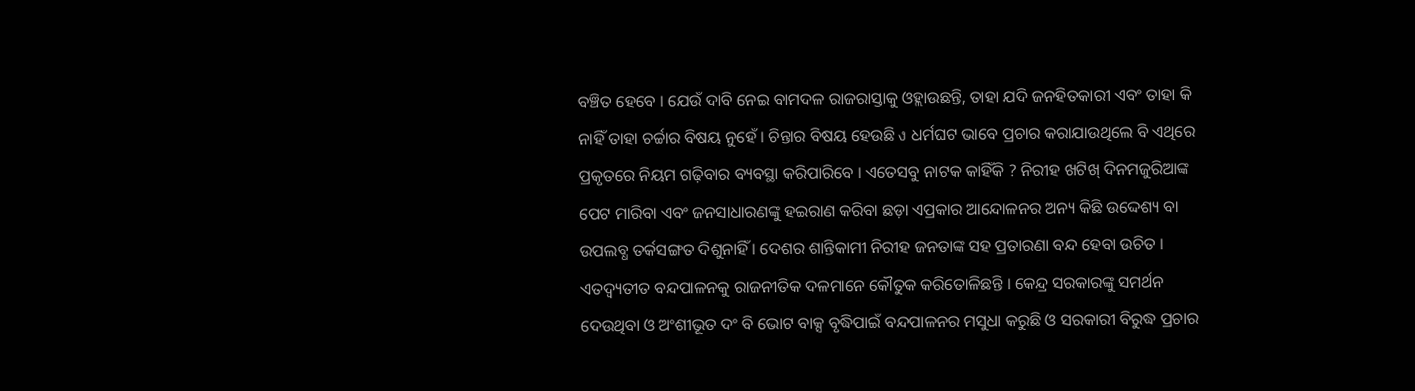ବଞ୍ଚିତ ହେବେ । ଯେଉଁ ଦାବି ନେଇ ବାମଦଳ ରାଜରାସ୍ତାକୁ ଓହ୍ଲାଉଛନ୍ତି, ତାହା ଯଦି ଜନହିତକାରୀ ଏବଂ ତାହା କି ନାହିଁ ତାହା ଚର୍ଚ୍ଚାର ବିଷୟ ନୁହେଁ । ଚିନ୍ତାର ବିଷୟ ହେଉଛି ง ଧର୍ମଘଟ ଭାବେ ପ୍ରଚାର କରାଯାଉଥିଲେ ବି ଏଥିରେ ପ୍ରକୃତରେ ନିୟମ ଗଢ଼ିବାର ବ୍ୟବସ୍ଥା କରିପାରିବେ । ଏତେସବୁ ନାଟକ କାହିଁକି ? ନିରୀହ ଖଟିଖ୍ ଦିନମଜୁରିଆଙ୍କ ପେଟ ମାରିବା ଏବଂ ଜନସାଧାରଣଙ୍କୁ ହଇରାଣ କରିବା ଛଡ଼ା ଏପ୍ରକାର ଆନ୍ଦୋଳନର ଅନ୍ୟ କିଛି ଉଦ୍ଦେଶ୍ୟ ବା ଉପଲବ୍ଧ ତର୍କସଙ୍ଗତ ଦିଶୁନାହିଁ । ଦେଶର ଶାନ୍ତିକାମୀ ନିରୀହ ଜନତାଙ୍କ ସହ ପ୍ରତାରଣା ବନ୍ଦ ହେବା ଉଚିତ । ଏତଦ୍ବ୍ୟତୀତ ବନ୍ଦପାଳନକୁ ରାଜନୀତିକ ଦଳମାନେ କୌତୁକ କରିତୋଳିଛନ୍ତି । କେନ୍ଦ୍ର ସରକାରଙ୍କୁ ସମର୍ଥନ ଦେଉଥିବା ଓ ଅଂଶୀଭୂତ ଦଂ ବି ଭୋଟ ବାକ୍ସ ବୃଦ୍ଧିପାଇଁ ବନ୍ଦପାଳନର ମସୁଧା କରୁଛି ଓ ସରକାରୀ ବିରୁଦ୍ଧ ପ୍ରଚାର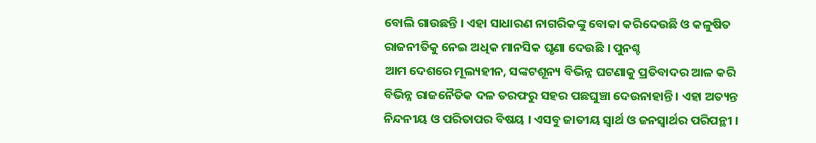ବୋଲି ଗାଉଛନ୍ତି । ଏହା ସାଧାରଣ ନାଗରିକଙ୍କୁ ବୋକା କରିଦେଉଛି ଓ କଳୁଷିତ ରାଜନୀତିକୁ ନେଇ ଅଧିକ ମାନସିକ ଘୃଣା ଦେଉଛି । ପୁନଶ୍ଚ
ଆମ ଦେଶରେ ମୂଲ୍ୟହୀନ, ସଙ୍କଟଶୂନ୍ୟ ବିଭିନ୍ନ ଘଟଣାକୁ ପ୍ରତିବାଦର ଆଳ କରି ବିଭିନ୍ନ ରାଜନୈତିକ ଦଳ ତରଫରୁ ସହର ପଛଘୁଞ୍ଚା ଦେଉନାହାନ୍ତି । ଏହା ଅତ୍ୟନ୍ତ ନିନ୍ଦନୀୟ ଓ ପରିତାପର ବିଷୟ । ଏସବୁ ଜାତୀୟ ସ୍ୱାର୍ଥ ଓ ଜନସ୍ବାର୍ଥର ପରିପନ୍ଥୀ ।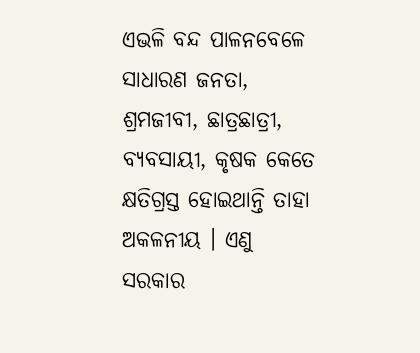ଏଭଳି ବନ୍ଦ ପାଳନବେଳେ ସାଧାରଣ ଜନତା, ଶ୍ରମଜୀବୀ, ଛାତ୍ରଛାତ୍ରୀ, ବ୍ୟବସାୟୀ, କୃଷକ କେତେ କ୍ଷତିଗ୍ରସ୍ତ ହୋଇଥାନ୍ତି ତାହା ଅକଳନୀୟ । ଏଣୁ ସରକାର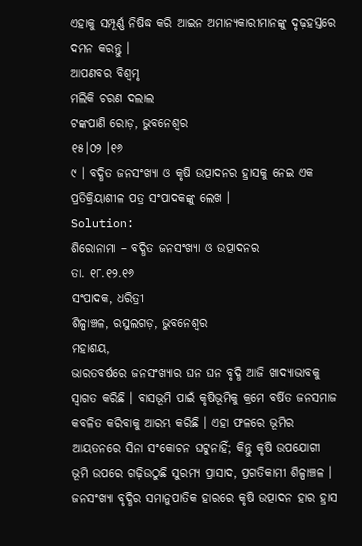ଏହାକୁ ସମ୍ପୂର୍ଣ୍ଣ ନିଷିଦ୍ଧ କରି ଆଇନ ଅମାନ୍ୟକାରୀମାନଙ୍କୁ ଦୃଢ଼ହସ୍ତରେ ଦମନ କରନ୍ତୁ ।
ଆପଣବର ବିଶ୍ଵମୃ
ମଲିକି ଚରଣ ଦଲାଲ
ଟଙ୍କପାଣି ରୋଡ଼, ଭୁବନେଶ୍ଵର
୧୫।୦୨ ।୧୬
୯ । ବଦ୍ଧିତ ଜନସଂଖ୍ୟା ଓ କୃଷି ଉତ୍ପାଦନର ହ୍ରାସକୁ ନେଇ ଏକ ପ୍ରତିକ୍ରିୟାଶୀଳ ପତ୍ର ସଂପାଦକଙ୍କୁ ଲେଖ ।
Solution:
ଶିରୋନାମା – ବଦ୍ଧିତ ଜନସଂଖ୍ୟା ଓ ଉତ୍ପାଦନର
ତା. ୧୮.୧୨.୧୬
ସଂପାଦକ, ଧରିତ୍ରୀ
ଶିଳ୍ପାଞ୍ଚଳ, ରସୁଲଗଡ଼, ଭୁବନେଶ୍ଵର
ମହାଶୟ,
ଭାରତବର୍ଷରେ ଜନସଂଖ୍ୟାର ଘନ ଘନ ବୃଦ୍ଧି ଆଜି ଖାଦ୍ୟାଭାବକୁ ସ୍ବାଗତ କରିଛି । ବାସଭୂମି ପାଇଁ କୃଷିଭୂମିକୁ କ୍ରମେ ବର୍ଷିତ ଜନସମାଜ କବଳିତ କରିବାକୁ ଆରମ୍ଭ କରିଛି । ଏହା ଫଳରେ ଭୂମିର ଆୟତନରେ ସିନା ସଂକୋଚନ ଘଟୁନାହିଁ; କିନ୍ତୁ କୃଷି ଉପଯୋଗୀ ଭୂମି ଉପରେ ଗଢ଼ିଉଠୁଛି ସୁରମ୍ୟ ପ୍ରାସାଦ, ପ୍ରଗତିକାମୀ ଶିଳ୍ପାଞ୍ଚଳ । ଜନସଂଖ୍ୟା ବୃଦ୍ଧିର ସମାନୁପାତିକ ହାରରେ କୃଷି ଉତ୍ପାଦନ ହାର ହ୍ରାସ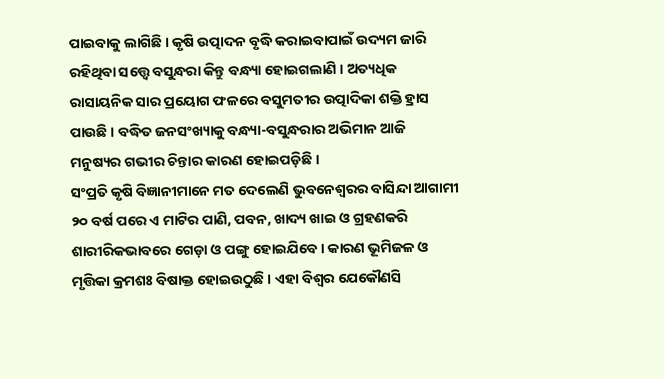ପାଇବାକୁ ଲାଗିଛି । କୃଷି ଉତ୍ପାଦନ ବୃଦ୍ଧି କରାଇବାପାଇଁ ଉଦ୍ୟମ ଜାରି ରହିଥିବା ସତ୍ତ୍ବେ ବସୁନ୍ଧରା କିନ୍ତୁ ବନ୍ଧ୍ୟା ହୋଇଗଲାଣି । ଅତ୍ୟଧିକ ରାସାୟନିକ ସାର ପ୍ରୟୋଗ ଫଳରେ ବସୁମତୀର ଉତ୍ପାଦିକା ଶକ୍ତି ହ୍ରାସ ପାଉଛି । ବଦ୍ଧିତ ଜନସଂଖ୍ୟାକୁ ବନ୍ଧ୍ୟା-ବସୁନ୍ଧରାର ଅଭିମାନ ଆଜି ମନୁଷ୍ୟର ଗଭୀର ଚିନ୍ତାର କାରଣ ହୋଇପଡ଼ିଛି ।
ସଂପ୍ରତି କୃଷି ବିଜ୍ଞାନୀମାନେ ମତ ଦେଲେଣି ଭୁବନେଶ୍ଵରର ବାସିନ୍ଦା ଆଗାମୀ ୨୦ ବର୍ଷ ପରେ ଏ ମାଟିର ପାଣି, ପବନ, ଖାଦ୍ୟ ଖାଇ ଓ ଗ୍ରହଣକରି ଶାରୀରିକଭାବରେ ଗେଡ଼ା ଓ ପଙ୍ଗୁ ହୋଇଯିବେ । କାରଣ ଭୂମିଜଳ ଓ ମୃତ୍ତିକା କ୍ରମଶଃ ବିଷାକ୍ତ ହୋଇଉଠୁଛି । ଏହା ବିଶ୍ଵର ଯେକୌଣସି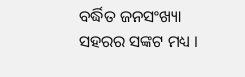ବର୍ଦ୍ଧିତ ଜନସଂଖ୍ୟା ସହରର ସଙ୍କଟ ମଧ୍ୟ ।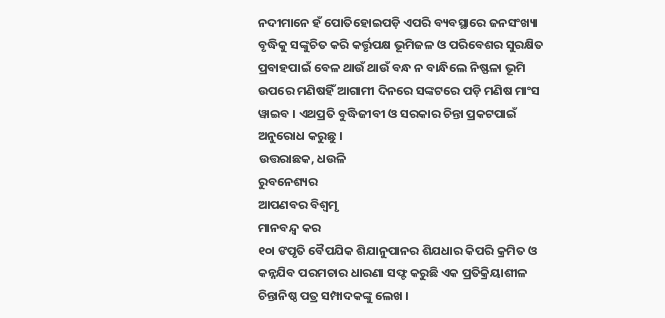ନଦୀମାନେ ହଁ ପୋତିହୋଇପଡ଼ି ଏପରି ବ୍ୟବସ୍ଥାରେ ଜନସଂଖ୍ୟା ବୃଦ୍ଧିକୁ ସଙ୍କୁଚିତ କରି କର୍ତ୍ତୃପକ୍ଷ ଭୂମିଜଳ ଓ ପରିବେଶର ସୁରକ୍ଷିତ ପ୍ରବାହପାଇଁ ବେଳ ଥାଉଁ ଥାଉଁ ବନ୍ଧ ନ ବାନ୍ଧିଲେ ନିଷ୍ଫଳା ଭୂମି ଉପରେ ମଣିଷହିଁ ଆଗାମୀ ଦିନରେ ସଙ୍କଟରେ ପଡ଼ି ମଣିଷ ମାଂସ ୱାଇବ । ଏଥପ୍ରତି ବୁଦ୍ଧିଜୀବୀ ଓ ସରକାର ଚିନ୍ତା ପ୍ରକଟପାଇଁ ଅନୁରୋଧ କରୁଛୁ ।
ଉତ୍ତରାଛକ, ଧଉଳି
ରୁବନେଶ୍ୟର
ଆପଣବର ବିଶ୍ଵମୃ
ମାନବନ୍ଦ୍ବ କର
୧୦ା ଙପୃତି ବୈପଯିକ ଶିଯାନୁପାନର ଶିଯଧାର କିପରି କ୍ରମିତ ଓ କନ୍ନଯିବ ପରମଚାର ଧାରଣା ସଫ୍ଟ କରୁଛି ଏକ ପ୍ରତିକ୍ରିୟାଶୀଳ ଚିନ୍ତାନିଷ୍ଠ ପତ୍ର ସମ୍ପାଦକଙ୍କୁ ଲେଖ ।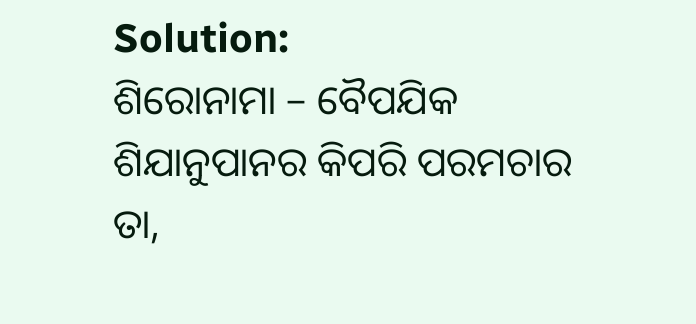Solution:
ଶିରୋନାମା – ବୈପଯିକ ଶିଯାନୁପାନର କିପରି ପରମଚାର
ତା,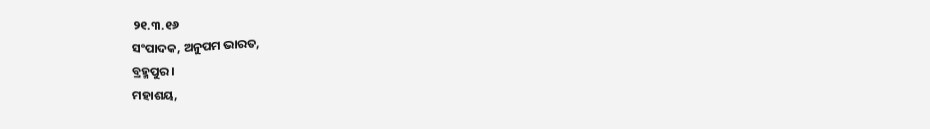୨୧.୩.୧୬
ସଂପାଦକ, ଅନୁପମ ଭାରତ,
ବ୍ରହ୍ମପୁର ।
ମହାଶୟ,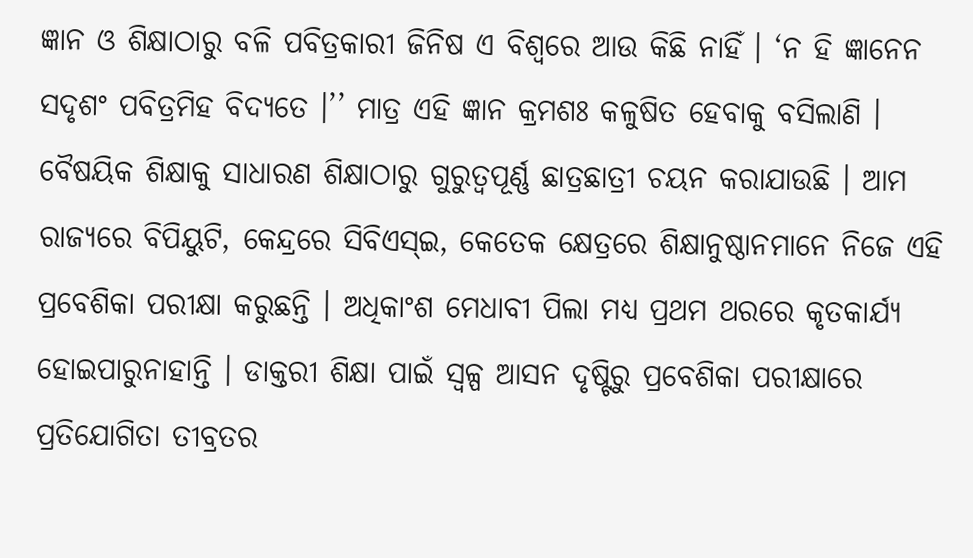ଜ୍ଞାନ ଓ ଶିକ୍ଷାଠାରୁ ବଳି ପବିତ୍ରକାରୀ ଜିନିଷ ଏ ବିଶ୍ୱରେ ଆଉ କିଛି ନାହିଁ । ‘ନ ହି ଜ୍ଞାନେନ ସଦୃଶଂ ପବିତ୍ରମିହ ବିଦ୍ୟତେ ।’’ ମାତ୍ର ଏହି ଜ୍ଞାନ କ୍ରମଶଃ କଳୁଷିତ ହେବାକୁ ବସିଲାଣି । ବୈଷୟିକ ଶିକ୍ଷାକୁ ସାଧାରଣ ଶିକ୍ଷାଠାରୁ ଗୁରୁତ୍ଵପୂର୍ଣ୍ଣ ଛାତ୍ରଛାତ୍ରୀ ଚୟନ କରାଯାଉଛି । ଆମ ରାଜ୍ୟରେ ବିପିୟୁଟି, କେନ୍ଦ୍ରରେ ସିବିଏସ୍ଇ, କେତେକ କ୍ଷେତ୍ରରେ ଶିକ୍ଷାନୁଷ୍ଠାନମାନେ ନିଜେ ଏହି ପ୍ରବେଶିକା ପରୀକ୍ଷା କରୁଛନ୍ତି । ଅଧିକାଂଶ ମେଧାବୀ ପିଲା ମଧ୍ୟ ପ୍ରଥମ ଥରରେ କୃତକାର୍ଯ୍ୟ ହୋଇପାରୁନାହାନ୍ତି । ଡାକ୍ତରୀ ଶିକ୍ଷା ପାଇଁ ସ୍ବଳ୍ପ ଆସନ ଦୃଷ୍ଟିରୁ ପ୍ରବେଶିକା ପରୀକ୍ଷାରେ ପ୍ରତିଯୋଗିତା ତୀବ୍ରତର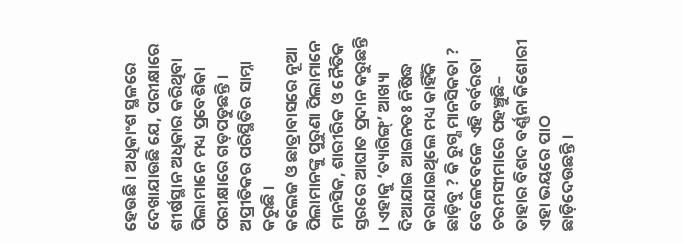ହେଉଛି । ଅଧିକାଂଶ ସ୍ଥଳରେ ଦେଖାଯାଉଛି ଯେ, ପରୀକ୍ଷାରେ ଶୀର୍ଷସ୍ଥାନ ଅଧିକାର କରିଥିବା ପିଲାମାନେ ମଧ୍ୟ ପ୍ରବେଶିକା ପରୀକ୍ଷାରେ ଗଡ଼ପଡୁଛନ୍ତି । ଅପ୍ରୀତିକର ପରିସ୍ଥିତିର ସାମ୍ନା କରୁଛି ।
କଲେଜ ଓ ଛାତ୍ରାବାସରେ ନୂଆ ପିଲାମାନଙ୍କୁ ପୁରୁଣା ପିଲାମାନେ ମାନସିକ, ଶାରୀରିକ ଓ ନୈତିକ ସ୍ତରରେ ଆଘାତ ପ୍ରଦାନ କରୁଛନ୍ତି । ଏହାକୁ ‘ତ୍ୟାଗିଙ୍ଗ୍’ ଆଖ୍ୟା ଦିଆଯାଇ ଆଇନତଃ ନିଷିଦ୍ଧ କରାଯାଇଥିଲେ ମଧ୍ୟ କାହିଁକି ଛାଡ଼ିବୁ ? କି ରୁଗ୍ଣ ମାନସିକତା ? ବେଳେବେଳେ ଏହି ବର୍ବରତା ଚରମସୀମାରେ ପହଞ୍ଚୁଛି– ତାହାର ବିଶଦ ବର୍ଣ୍ଣନା କିଶୋରୀ ଏହା ଭୟରେ ପାଠ ଛାଡ଼ିଦେଉଛନ୍ତି ।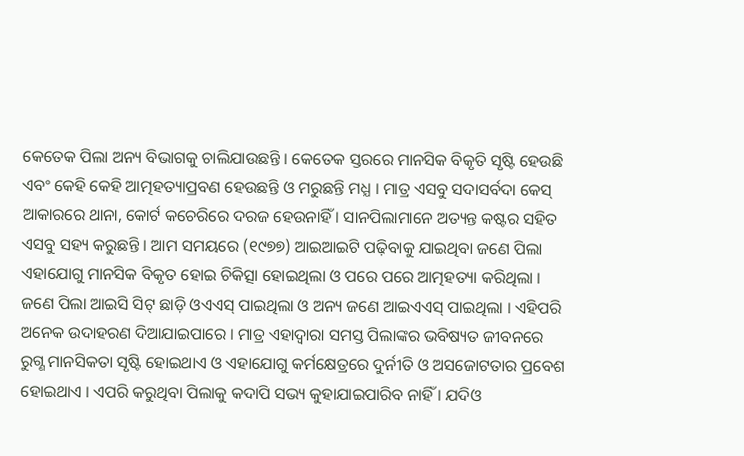କେତେକ ପିଲା ଅନ୍ୟ ବିଭାଗକୁ ଚାଲିଯାଉଛନ୍ତି । କେତେକ ସ୍ତରରେ ମାନସିକ ବିକୃତି ସୃଷ୍ଟି ହେଉଛି ଏବଂ କେହି କେହି ଆତ୍ମହତ୍ୟାପ୍ରବଣ ହେଉଛନ୍ତି ଓ ମରୁଛନ୍ତି ମଧ୍ଯ । ମାତ୍ର ଏସବୁ ସଦାସର୍ବଦା କେସ୍ ଆକାରରେ ଥାନା, କୋର୍ଟ କଚେରିରେ ଦରଜ ହେଉନାହିଁ । ସାନପିଲାମାନେ ଅତ୍ୟନ୍ତ କଷ୍ଟର ସହିତ ଏସବୁ ସହ୍ୟ କରୁଛନ୍ତି । ଆମ ସମୟରେ (୧୯୭୭) ଆଇଆଇଟି ପଢ଼ିବାକୁ ଯାଇଥିବା ଜଣେ ପିଲା ଏହାଯୋଗୁ ମାନସିକ ବିକୃତ ହୋଇ ଚିକିତ୍ସା ହୋଇଥିଲା ଓ ପରେ ପରେ ଆତ୍ମହତ୍ୟା କରିଥିଲା ।
ଜଣେ ପିଲା ଆଇସି ସିଟ୍ ଛାଡ଼ି ଓଏଏସ୍ ପାଇଥିଲା ଓ ଅନ୍ୟ ଜଣେ ଆଇଏଏସ୍ ପାଇଥିଲା । ଏହିପରି ଅନେକ ଉଦାହରଣ ଦିଆଯାଇପାରେ । ମାତ୍ର ଏହାଦ୍ୱାରା ସମସ୍ତ ପିଲାଙ୍କର ଭବିଷ୍ୟତ ଜୀବନରେ ରୁଗ୍ଣ ମାନସିକତା ସୃଷ୍ଟି ହୋଇଥାଏ ଓ ଏହାଯୋଗୁ କର୍ମକ୍ଷେତ୍ରରେ ଦୁର୍ନୀତି ଓ ଅସଜୋଟତାର ପ୍ରବେଶ ହୋଇଥାଏ । ଏପରି କରୁଥିବା ପିଲାକୁ କଦାପି ସଭ୍ୟ କୁହାଯାଇପାରିବ ନାହିଁ । ଯଦିଓ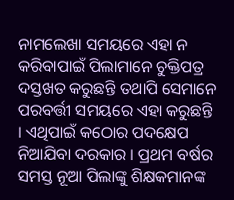ନାମଲେଖା ସମୟରେ ଏହା ନ କରିବାପାଇଁ ପିଲାମାନେ ଚୁକ୍ତିପତ୍ର ଦସ୍ତଖତ କରୁଛନ୍ତି ତଥାପି ସେମାନେ ପରବର୍ତ୍ତୀ ସମୟରେ ଏହା କରୁଛନ୍ତି । ଏଥିପାଇଁ କଠୋର ପଦକ୍ଷେପ ନିଆଯିବା ଦରକାର । ପ୍ରଥମ ବର୍ଷର ସମସ୍ତ ନୂଆ ପିଲାଙ୍କୁ ଶିକ୍ଷକମାନଙ୍କ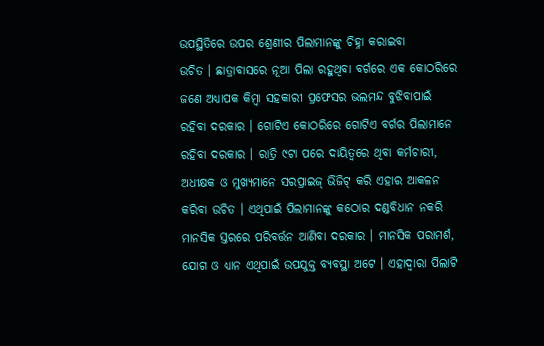ଉପସ୍ଥିତିରେ ଉପର ଶ୍ରେଣୀର ପିଲାମାନଙ୍କୁ ଚିହ୍ନା କରାଇବା
ଉଚିତ । ଛାତ୍ରାବାସରେ ନୂଆ ପିଲା ରହୁଥିବା ବର୍ଗରେ ଏକ କୋଠରିରେ ଜଣେ ଅଧ୍ୟାପକ କିମ୍ବା ସହକାରୀ ପ୍ରଫେସର ଭଲମନ୍ଦ ବୁଝିବାପାଇଁ ରହିବା ଦରକାର । ଗୋଟିଏ କୋଠରିରେ ଗୋଟିଏ ବର୍ଗର ପିଲାମାନେ ରହିବା ଦରକାର । ରାତ୍ରି ୯ଟା ପରେ ଦାୟିତ୍ଵରେ ଥିବା କର୍ମଚାରୀ, ଅଧୀକ୍ଷକ ଓ ମୁଖ୍ୟମାନେ ସରପ୍ରାଇଜ୍ ଭିଜିଟ୍ କରି ଏହାର ଆକଳନ କରିବା ଉଚିତ । ଏଥିପାଇଁ ପିଲାମାନଙ୍କୁ କଠୋର ଦଣ୍ଡବିଧାନ ନକରି ମାନସିକ ସ୍ତରରେ ପରିବର୍ତ୍ତନ ଆଣିବା ଦରକାର । ମାନସିକ ପରାମର୍ଶ, ଯୋଗ ଓ ଧ୍ୟାନ ଏଥିପାଇଁ ଉପଯୁକ୍ତ ବ୍ୟବସ୍ଥା ଅଟେ । ଏହାଦ୍ଵାରା ପିଲାଟି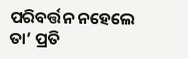ପରିବର୍ତ୍ତନ ନହେଲେ ତା’ ପ୍ରତି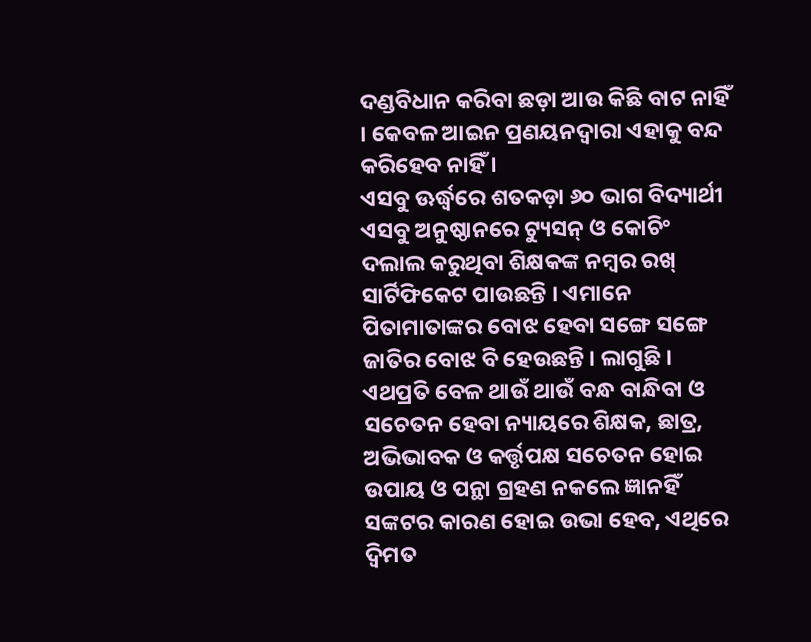ଦଣ୍ଡବିଧାନ କରିବା ଛଡ଼ା ଆଉ କିଛି ବାଟ ନାହିଁ । କେବଳ ଆଇନ ପ୍ରଣୟନଦ୍ଵାରା ଏହାକୁ ବନ୍ଦ କରିହେବ ନାହିଁ ।
ଏସବୁ ଊର୍ଦ୍ଧ୍ୱରେ ଶତକଡ଼ା ୬୦ ଭାଗ ବିଦ୍ୟାର୍ଥୀ ଏସବୁ ଅନୁଷ୍ଠାନରେ ଟ୍ୟୁସନ୍ ଓ କୋଚିଂ ଦଲାଲ କରୁଥିବା ଶିକ୍ଷକଙ୍କ ନମ୍ବର ରଖ୍ ସାର୍ଟିଫିକେଟ ପାଉଛନ୍ତି । ଏମାନେ ପିତାମାତାଙ୍କର ବୋଝ ହେବା ସଙ୍ଗେ ସଙ୍ଗେ ଜାତିର ବୋଝ ବି ହେଉଛନ୍ତି । ଲାଗୁଛି । ଏଥପ୍ରତି ବେଳ ଥାଉଁ ଥାଉଁ ବନ୍ଧ ବାନ୍ଧିବା ଓ ସଚେତନ ହେବା ନ୍ୟାୟରେ ଶିକ୍ଷକ, ଛାତ୍ର, ଅଭିଭାବକ ଓ କର୍ତ୍ତୃପକ୍ଷ ସଚେତନ ହୋଇ ଉପାୟ ଓ ପନ୍ଥା ଗ୍ରହଣ ନକଲେ ଜ୍ଞାନହିଁ ସଙ୍କଟର କାରଣ ହୋଇ ଉଭା ହେବ, ଏଥିରେ ଦ୍ବିମତ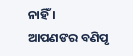ନାହିଁ ।
ଆପଣଙର ବଣିପୃ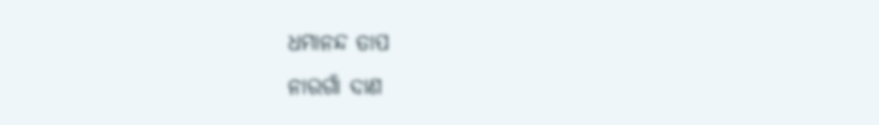ଧମାନନ୍ଦ ତାପ
ନାରଗାଁ ଦାଣ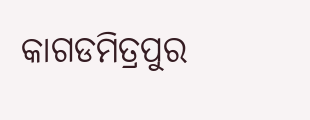କାଗଡମିତ୍ରପୁର